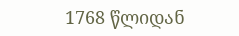1768 წლიდან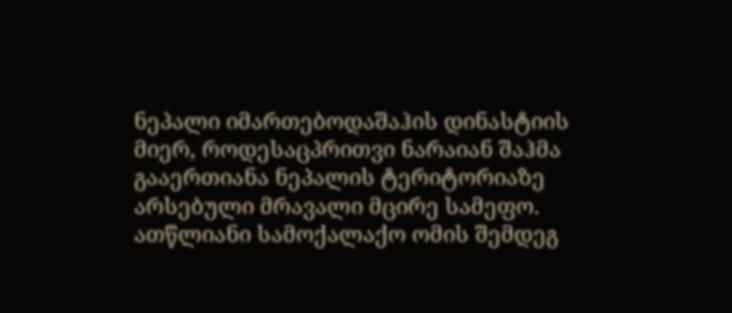ნეპალი იმართებოდაშაჰის დინასტიის მიერ, როდესაცპრითვი ნარაიან შაჰმა გააერთიანა ნეპალის ტერიტორიაზე არსებული მრავალი მცირე სამეფო. ათწლიანი სამოქალაქო ომის შემდეგ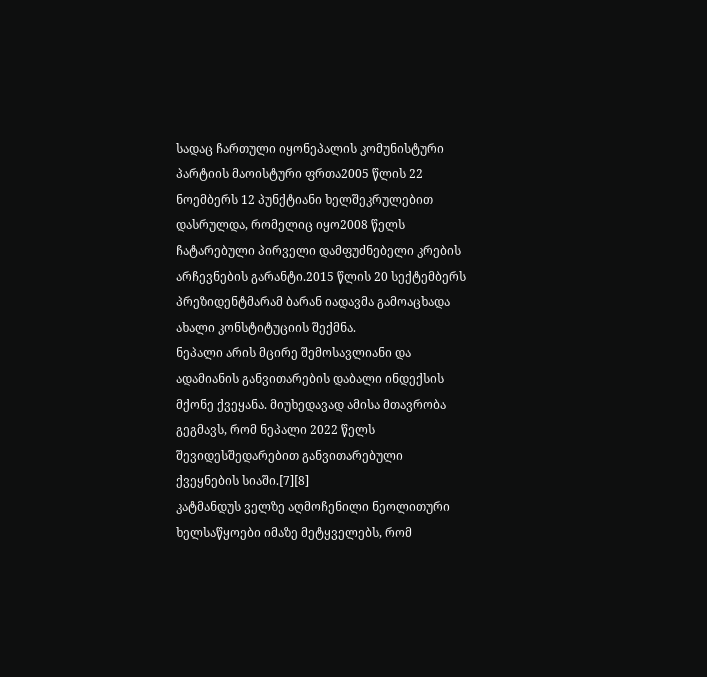სადაც ჩართული იყონეპალის კომუნისტური პარტიის მაოისტური ფრთა2005 წლის 22 ნოემბერს 12 პუნქტიანი ხელშეკრულებით დასრულდა, რომელიც იყო2008 წელს ჩატარებული პირველი დამფუძნებელი კრების არჩევნების გარანტი.2015 წლის 20 სექტემბერს პრეზიდენტმარამ ბარან იადავმა გამოაცხადა ახალი კონსტიტუციის შექმნა.
ნეპალი არის მცირე შემოსავლიანი და ადამიანის განვითარების დაბალი ინდექსის მქონე ქვეყანა. მიუხედავად ამისა მთავრობა გეგმავს, რომ ნეპალი 2022 წელს შევიდესშედარებით განვითარებული ქვეყნების სიაში.[7][8]
კატმანდუს ველზე აღმოჩენილი ნეოლითური ხელსაწყოები იმაზე მეტყველებს, რომ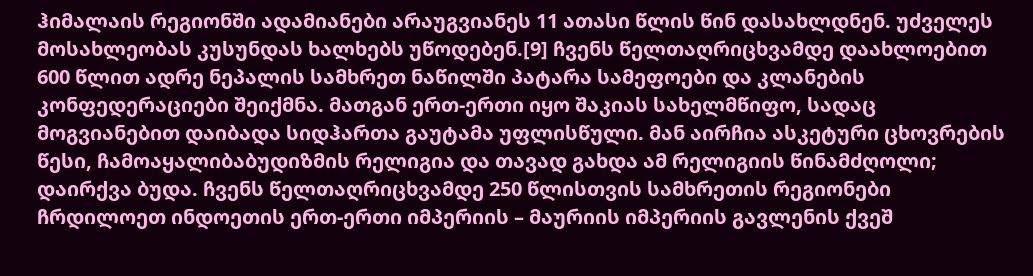ჰიმალაის რეგიონში ადამიანები არაუგვიანეს 11 ათასი წლის წინ დასახლდნენ. უძველეს მოსახლეობას კუსუნდას ხალხებს უწოდებენ.[9] ჩვენს წელთაღრიცხვამდე დაახლოებით 600 წლით ადრე ნეპალის სამხრეთ ნაწილში პატარა სამეფოები და კლანების კონფედერაციები შეიქმნა. მათგან ერთ-ერთი იყო შაკიას სახელმწიფო, სადაც მოგვიანებით დაიბადა სიდჰართა გაუტამა უფლისწული. მან აირჩია ასკეტური ცხოვრების წესი, ჩამოაყალიბაბუდიზმის რელიგია და თავად გახდა ამ რელიგიის წინამძღოლი; დაირქვა ბუდა. ჩვენს წელთაღრიცხვამდე 250 წლისთვის სამხრეთის რეგიონები ჩრდილოეთ ინდოეთის ერთ-ერთი იმპერიის – მაურიის იმპერიის გავლენის ქვეშ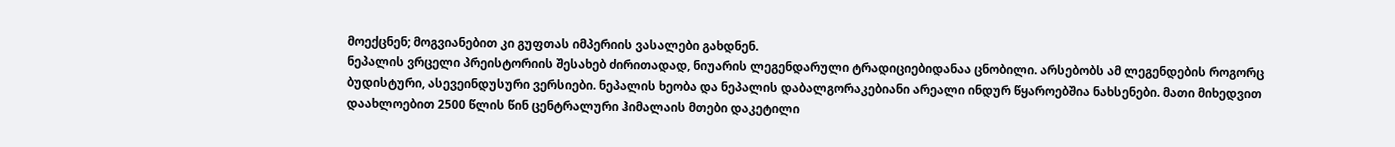მოექცნენ; მოგვიანებით კი გუფთას იმპერიის ვასალები გახდნენ.
ნეპალის ვრცელი პრეისტორიის შესახებ ძირითადად, ნიუარის ლეგენდარული ტრადიციებიდანაა ცნობილი. არსებობს ამ ლეგენდების როგორც ბუდისტური, ასევეინდუსური ვერსიები. ნეპალის ხეობა და ნეპალის დაბალგორაკებიანი არეალი ინდურ წყაროებშია ნახსენები. მათი მიხედვით დაახლოებით 2500 წლის წინ ცენტრალური ჰიმალაის მთები დაკეტილი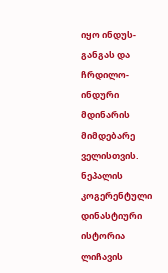იყო ინდუს-განგას და ჩრდილო-ინდური მდინარის მიმდებარე ველისთვის. ნეპალის კოგერენტული დინასტიური ისტორია ლიჩავის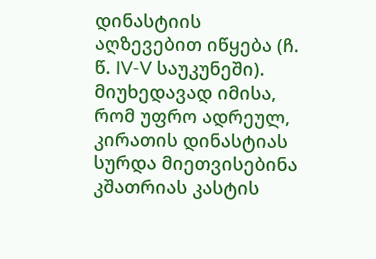დინასტიის აღზევებით იწყება (ჩ. წ. IV-V საუკუნეში). მიუხედავად იმისა, რომ უფრო ადრეულ, კირათის დინასტიას სურდა მიეთვისებინა კშათრიას კასტის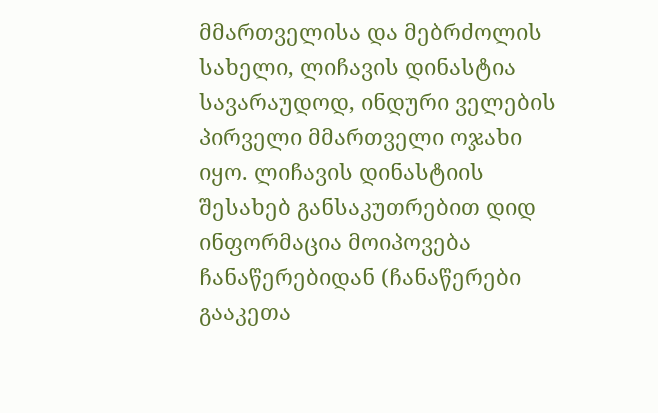მმართველისა და მებრძოლის სახელი, ლიჩავის დინასტია სავარაუდოდ, ინდური ველების პირველი მმართველი ოჯახი იყო. ლიჩავის დინასტიის შესახებ განსაკუთრებით დიდ ინფორმაცია მოიპოვება ჩანაწერებიდან (ჩანაწერები გააკეთა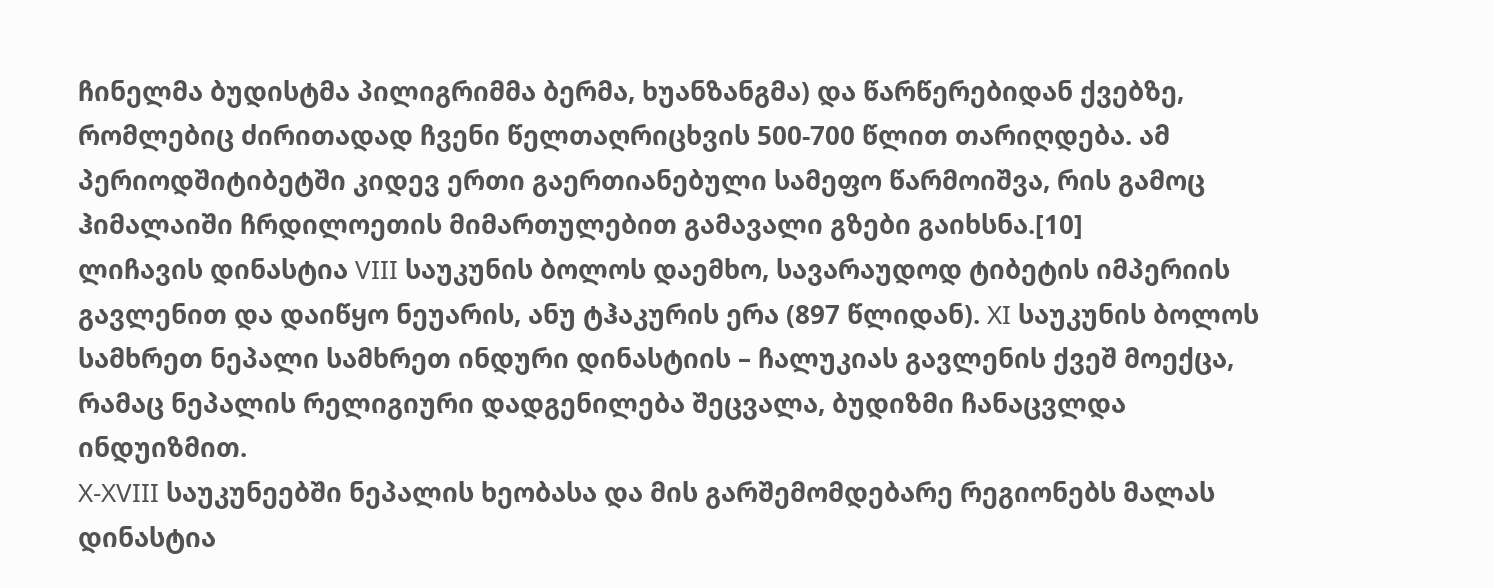ჩინელმა ბუდისტმა პილიგრიმმა ბერმა, ხუანზანგმა) და წარწერებიდან ქვებზე, რომლებიც ძირითადად ჩვენი წელთაღრიცხვის 500-700 წლით თარიღდება. ამ პერიოდშიტიბეტში კიდევ ერთი გაერთიანებული სამეფო წარმოიშვა, რის გამოც ჰიმალაიში ჩრდილოეთის მიმართულებით გამავალი გზები გაიხსნა.[10]
ლიჩავის დინასტია VIII საუკუნის ბოლოს დაემხო, სავარაუდოდ ტიბეტის იმპერიის გავლენით და დაიწყო ნეუარის, ანუ ტჰაკურის ერა (897 წლიდან). XI საუკუნის ბოლოს სამხრეთ ნეპალი სამხრეთ ინდური დინასტიის – ჩალუკიას გავლენის ქვეშ მოექცა, რამაც ნეპალის რელიგიური დადგენილება შეცვალა, ბუდიზმი ჩანაცვლდა ინდუიზმით.
X-XVIII საუკუნეებში ნეპალის ხეობასა და მის გარშემომდებარე რეგიონებს მალას დინასტია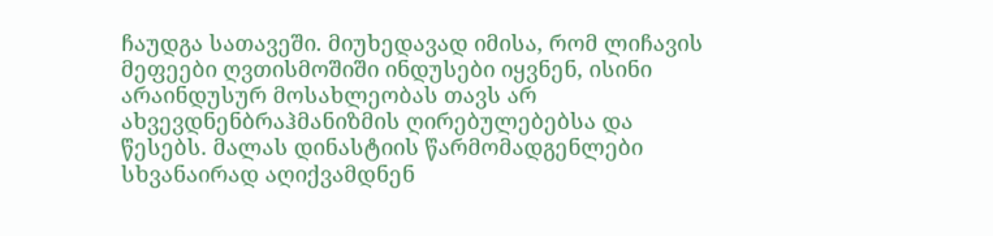ჩაუდგა სათავეში. მიუხედავად იმისა, რომ ლიჩავის მეფეები ღვთისმოშიში ინდუსები იყვნენ, ისინი არაინდუსურ მოსახლეობას თავს არ ახვევდნენბრაჰმანიზმის ღირებულებებსა და წესებს. მალას დინასტიის წარმომადგენლები სხვანაირად აღიქვამდნენ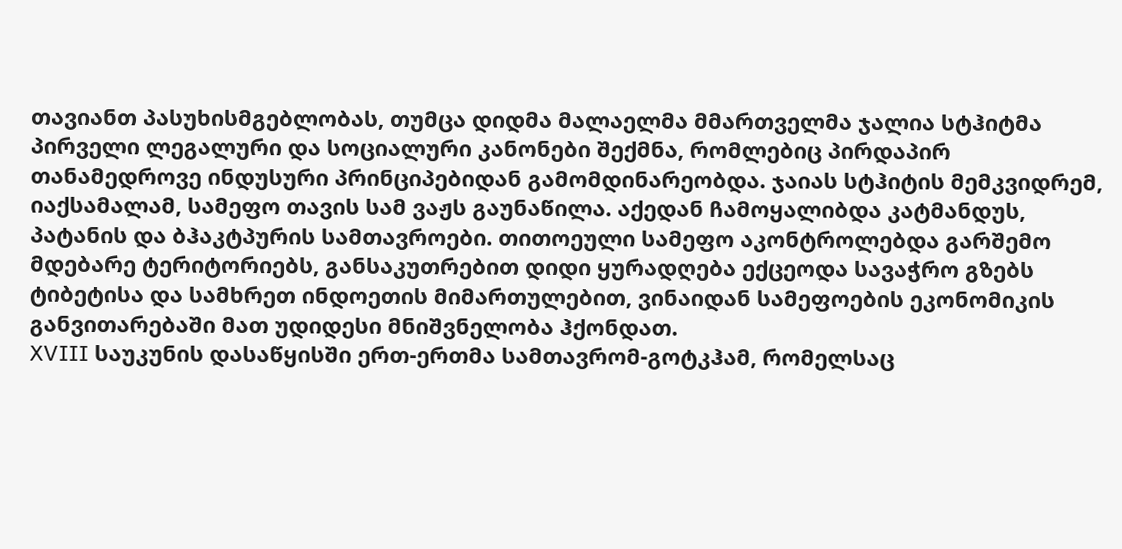თავიანთ პასუხისმგებლობას, თუმცა დიდმა მალაელმა მმართველმა ჯალია სტჰიტმა პირველი ლეგალური და სოციალური კანონები შექმნა, რომლებიც პირდაპირ თანამედროვე ინდუსური პრინციპებიდან გამომდინარეობდა. ჯაიას სტჰიტის მემკვიდრემ, იაქსამალამ, სამეფო თავის სამ ვაჟს გაუნაწილა. აქედან ჩამოყალიბდა კატმანდუს, პატანის და ბჰაკტპურის სამთავროები. თითოეული სამეფო აკონტროლებდა გარშემო მდებარე ტერიტორიებს, განსაკუთრებით დიდი ყურადღება ექცეოდა სავაჭრო გზებს ტიბეტისა და სამხრეთ ინდოეთის მიმართულებით, ვინაიდან სამეფოების ეკონომიკის განვითარებაში მათ უდიდესი მნიშვნელობა ჰქონდათ.
XVIII საუკუნის დასაწყისში ერთ-ერთმა სამთავრომ-გოტკჰამ, რომელსაც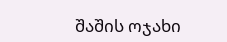შაშის ოჯახი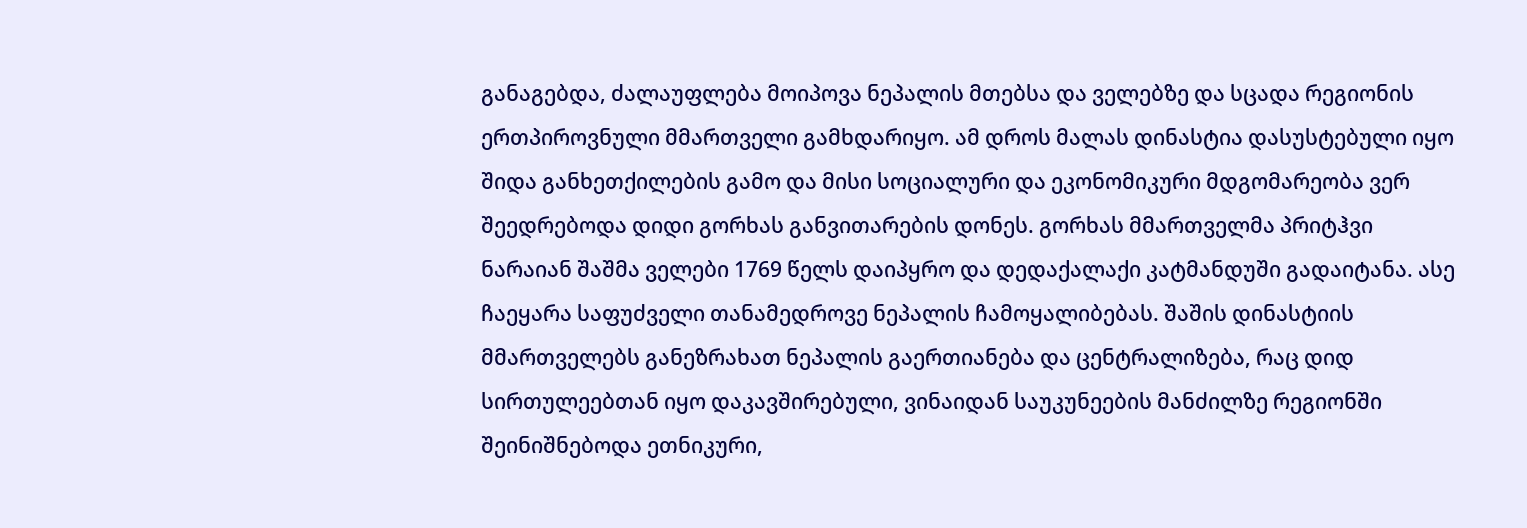განაგებდა, ძალაუფლება მოიპოვა ნეპალის მთებსა და ველებზე და სცადა რეგიონის ერთპიროვნული მმართველი გამხდარიყო. ამ დროს მალას დინასტია დასუსტებული იყო შიდა განხეთქილების გამო და მისი სოციალური და ეკონომიკური მდგომარეობა ვერ შეედრებოდა დიდი გორხას განვითარების დონეს. გორხას მმართველმა პრიტჰვი ნარაიან შაშმა ველები 1769 წელს დაიპყრო და დედაქალაქი კატმანდუში გადაიტანა. ასე ჩაეყარა საფუძველი თანამედროვე ნეპალის ჩამოყალიბებას. შაშის დინასტიის მმართველებს განეზრახათ ნეპალის გაერთიანება და ცენტრალიზება, რაც დიდ სირთულეებთან იყო დაკავშირებული, ვინაიდან საუკუნეების მანძილზე რეგიონში შეინიშნებოდა ეთნიკური,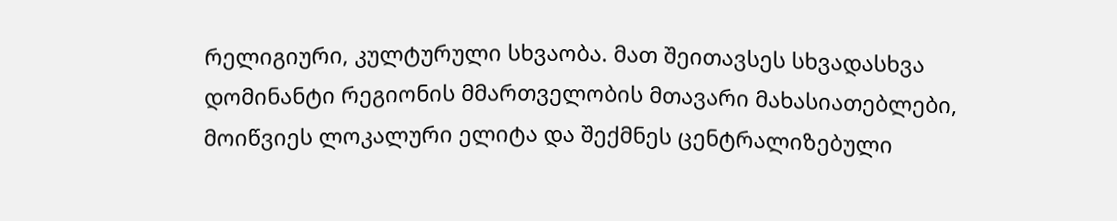რელიგიური, კულტურული სხვაობა. მათ შეითავსეს სხვადასხვა დომინანტი რეგიონის მმართველობის მთავარი მახასიათებლები, მოიწვიეს ლოკალური ელიტა და შექმნეს ცენტრალიზებული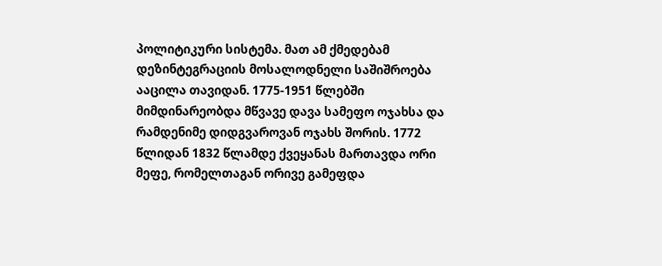პოლიტიკური სისტემა. მათ ამ ქმედებამ დეზინტეგრაციის მოსალოდნელი საშიშროება ააცილა თავიდან. 1775-1951 წლებში მიმდინარეობდა მწვავე დავა სამეფო ოჯახსა და რამდენიმე დიდგვაროვან ოჯახს შორის. 1772 წლიდან 1832 წლამდე ქვეყანას მართავდა ორი მეფე, რომელთაგან ორივე გამეფდა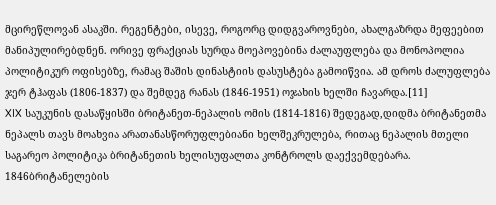მცირეწლოვან ასაკში. რეგენტები, ისევე, როგორც დიდგვაროვნები, ახალგაზრდა მეფეებით მანიპულირებდნენ. ორივე ფრაქციას სურდა მოეპოვებინა ძალაუფლება და მონოპოლია პოლიტიკურ ოფისებზე, რამაც შაშის დინასტიის დასუსტება გამოიწვია. ამ დროს ძალუფლება ჯერ ტჰაფას (1806-1837) და შემდეგ რანას (1846-1951) ოჯახის ხელში ჩავარდა.[11]
XIX საუკუნის დასაწყისში ბრიტანეთ-ნეპალის ომის (1814-1816) შედეგად,დიდმა ბრიტანეთმა ნეპალს თავს მოახვია არათანასწორუფლებიანი ხელშეკრულება, რითაც ნეპალის მთელი საგარეო პოლიტიკა ბრიტანეთის ხელისუფალთა კონტროლს დაექვემდებარა. 1846ბრიტანელების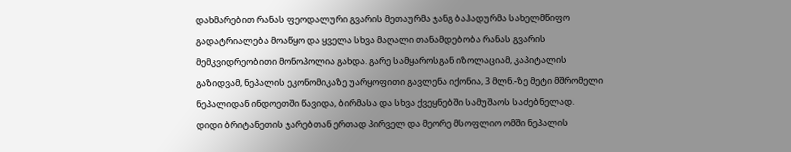დახმარებით რანას ფეოდალური გვარის მეთაურმა ჯანგ ბაჰადურმა სახელმწიფო გადატრიალება მოაწყო და ყველა სხვა მაღალი თანამდებობა რანას გვარის მემკვიდრეობითი მონოპოლია გახდა. გარე სამყაროსგან იზოლაციამ, კაპიტალის გაზიდვამ, ნეპალის ეკონომიკაზე უარყოფითი გავლენა იქონია, 3 მლნ.-ზე მეტი მშრომელი ნეპალიდან ინდოეთში წავიდა, ბირმასა და სხვა ქვეყნებში სამუშაოს საძებნელად.
დიდი ბრიტანეთის ჯარებთან ერთად პირველ და მეორე მსოფლიო ომში ნეპალის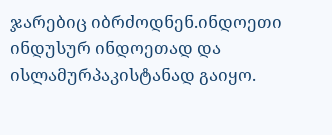ჯარებიც იბრძოდნენ.ინდოეთი ინდუსურ ინდოეთად და ისლამურპაკისტანად გაიყო.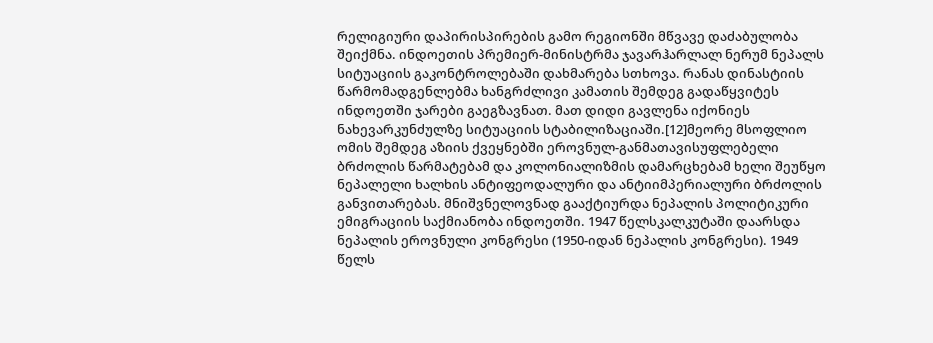რელიგიური დაპირისპირების გამო რეგიონში მწვავე დაძაბულობა შეიქმნა. ინდოეთის პრემიერ-მინისტრმა ჯავარჰარლალ ნერუმ ნეპალს სიტუაციის გაკონტროლებაში დახმარება სთხოვა. რანას დინასტიის წარმომადგენლებმა ხანგრძლივი კამათის შემდეგ გადაწყვიტეს ინდოეთში ჯარები გაეგზავნათ. მათ დიდი გავლენა იქონიეს ნახევარკუნძულზე სიტუაციის სტაბილიზაციაში.[12]მეორე მსოფლიო ომის შემდეგ აზიის ქვეყნებში ეროვნულ-განმათავისუფლებელი ბრძოლის წარმატებამ და კოლონიალიზმის დამარცხებამ ხელი შეუწყო ნეპალელი ხალხის ანტიფეოდალური და ანტიიმპერიალური ბრძოლის განვითარებას. მნიშვნელოვნად გააქტიურდა ნეპალის პოლიტიკური ემიგრაციის საქმიანობა ინდოეთში. 1947 წელსკალკუტაში დაარსდა ნეპალის ეროვნული კონგრესი (1950-იდან ნეპალის კონგრესი). 1949 წელს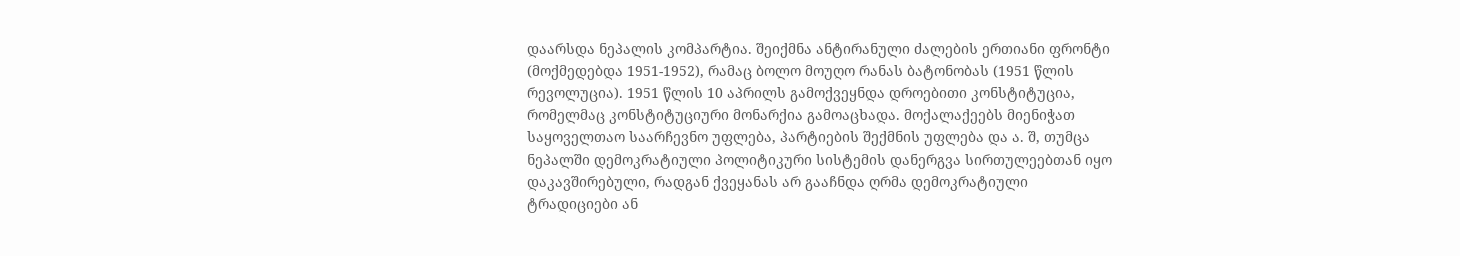დაარსდა ნეპალის კომპარტია. შეიქმნა ანტირანული ძალების ერთიანი ფრონტი (მოქმედებდა 1951-1952), რამაც ბოლო მოუღო რანას ბატონობას (1951 წლის რევოლუცია). 1951 წლის 10 აპრილს გამოქვეყნდა დროებითი კონსტიტუცია, რომელმაც კონსტიტუციური მონარქია გამოაცხადა. მოქალაქეებს მიენიჭათ საყოველთაო საარჩევნო უფლება, პარტიების შექმნის უფლება და ა. შ, თუმცა ნეპალში დემოკრატიული პოლიტიკური სისტემის დანერგვა სირთულეებთან იყო დაკავშირებული, რადგან ქვეყანას არ გააჩნდა ღრმა დემოკრატიული ტრადიციები ან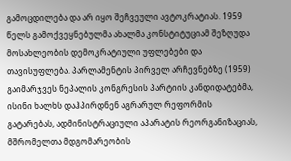გამოცდილება და არ იყო შეჩვეული ავტოკრატიას. 1959 წელს გამოქვეყნებულმა ახალმა კონსტიტუციამ შეზღუდა მოსახლეობის დემოკრატიული უფლებები და თავისუფლება. პარლამენტის პირველ არჩევნებზე (1959) გაიმარჯვეს ნეპალის კონგრესის პარტიის კანდიდატებმა, ისინი ხალხს დაჰპირდნენ აგრარულ რეფორმის გატარებას, ადმინისტრაციული აპარატის რეორგანიზაციას, მშრომელთა მდგომარეობის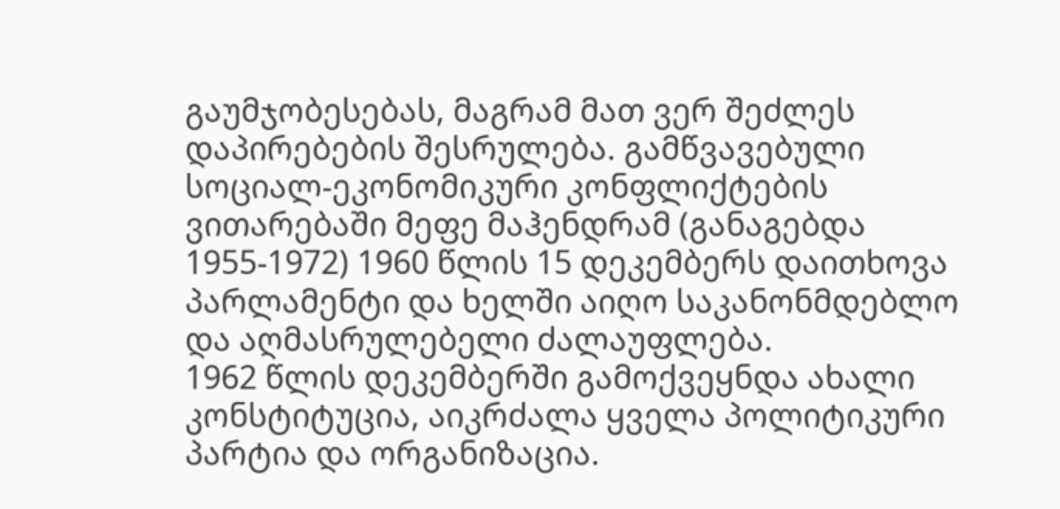გაუმჯობესებას, მაგრამ მათ ვერ შეძლეს დაპირებების შესრულება. გამწვავებული სოციალ-ეკონომიკური კონფლიქტების ვითარებაში მეფე მაჰენდრამ (განაგებდა 1955-1972) 1960 წლის 15 დეკემბერს დაითხოვა პარლამენტი და ხელში აიღო საკანონმდებლო და აღმასრულებელი ძალაუფლება.
1962 წლის დეკემბერში გამოქვეყნდა ახალი კონსტიტუცია, აიკრძალა ყველა პოლიტიკური პარტია და ორგანიზაცია.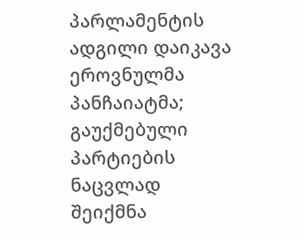პარლამენტის ადგილი დაიკავა ეროვნულმა პანჩაიატმა; გაუქმებული პარტიების ნაცვლად შეიქმნა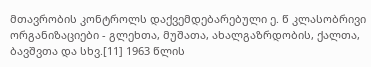მთავრობის კონტროლს დაქვემდებარებული ე. წ კლასობრივი ორგანიზაციები - გლეხთა, მუშათა, ახალგაზრდობის, ქალთა, ბავშვთა და სხვ.[11] 1963 წლის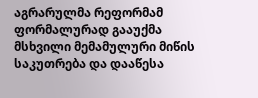აგრარულმა რეფორმამ ფორმალურად გააუქმა მსხვილი მემამულური მიწის საკუთრება და დააწესა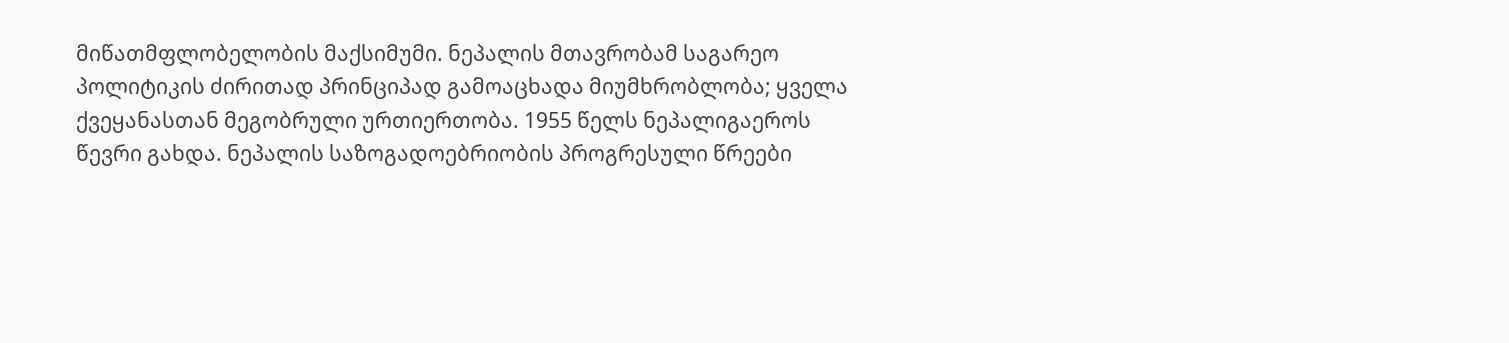მიწათმფლობელობის მაქსიმუმი. ნეპალის მთავრობამ საგარეო პოლიტიკის ძირითად პრინციპად გამოაცხადა მიუმხრობლობა; ყველა ქვეყანასთან მეგობრული ურთიერთობა. 1955 წელს ნეპალიგაეროს წევრი გახდა. ნეპალის საზოგადოებრიობის პროგრესული წრეები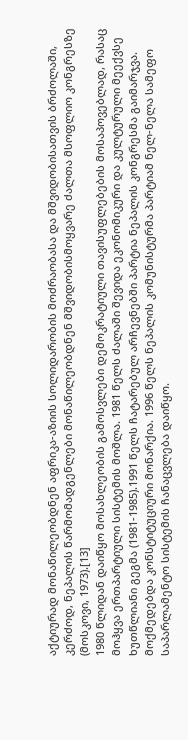აქტიურად მონაწილეობდნენ აფრიკა-აზიის სოლიდარობის მოძრაობასა და მშვიდობისათვის ბრძოლაში, კერძოდ, ნეპალის წარმომადგენლები მონაწილეობდნენ მშვიდობისმოყვარე ძალთა მსოფლიო კონგრესზე (მოსკოვი, 1973).[13]
1980 წლიდან დაიწყო მოსახლეობის გამოსვლები დემოკრატიული თავისუფლებების მოსაპოვებლად, რასაც მოჰყვა ერთპარტიული სისტემის მოშლა. 1981 წელს ძალაში შევიდა ეკონომიკური და კულტურული მეექვსე ხუთწლიანი გეგმა (1981-1985).1991 წელს ჩატარებულ არჩევნებში პარტია ნეპალის კონგრესმა გაიმარჯვა. მოქმედებდა კონსტიტუციური მონარქია. 1996 წელს ნეპალის კომუნისტურმა პარტიამ ნელ-ნელა სამეფო საპარლამენტო სისტემის ჩანაცვლება დაიწყო.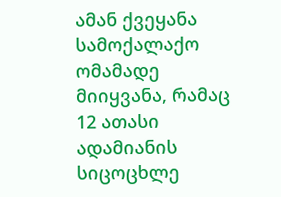ამან ქვეყანა სამოქალაქო ომამადე მიიყვანა, რამაც 12 ათასი ადამიანის სიცოცხლე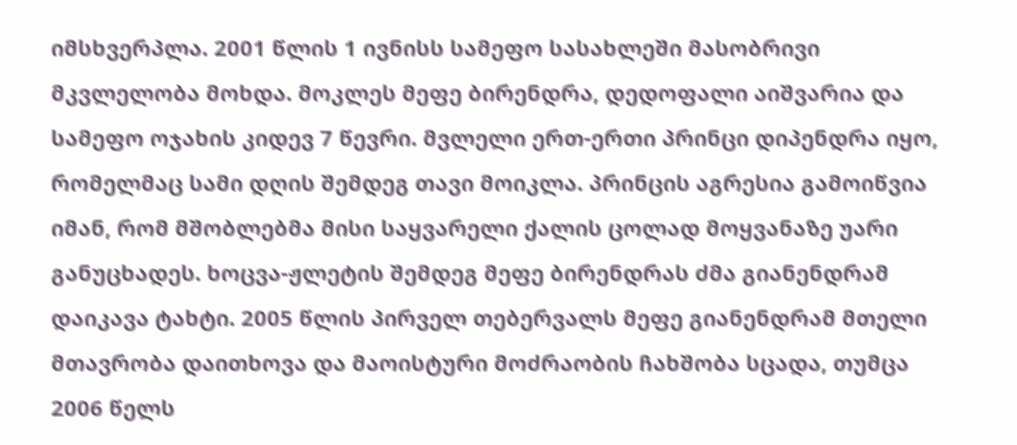იმსხვერპლა. 2001 წლის 1 ივნისს სამეფო სასახლეში მასობრივი მკვლელობა მოხდა. მოკლეს მეფე ბირენდრა, დედოფალი აიშვარია და სამეფო ოჯახის კიდევ 7 წევრი. მვლელი ერთ-ერთი პრინცი დიპენდრა იყო, რომელმაც სამი დღის შემდეგ თავი მოიკლა. პრინცის აგრესია გამოიწვია იმან, რომ მშობლებმა მისი საყვარელი ქალის ცოლად მოყვანაზე უარი განუცხადეს. ხოცვა-ჟლეტის შემდეგ მეფე ბირენდრას ძმა გიანენდრამ დაიკავა ტახტი. 2005 წლის პირველ თებერვალს მეფე გიანენდრამ მთელი მთავრობა დაითხოვა და მაოისტური მოძრაობის ჩახშობა სცადა, თუმცა 2006 წელს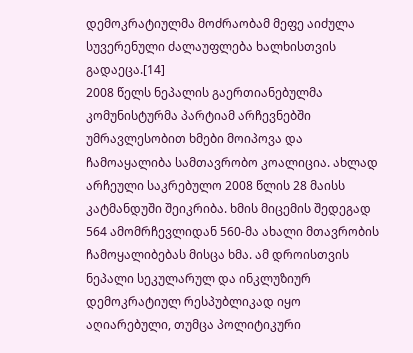დემოკრატიულმა მოძრაობამ მეფე აიძულა სუვერენული ძალაუფლება ხალხისთვის გადაეცა.[14]
2008 წელს ნეპალის გაერთიანებულმა კომუნისტურმა პარტიამ არჩევნებში უმრავლესობით ხმები მოიპოვა და ჩამოაყალიბა სამთავრობო კოალიცია. ახლად არჩეული საკრებულო 2008 წლის 28 მაისს კატმანდუში შეიკრიბა. ხმის მიცემის შედეგად 564 ამომრჩევლიდან 560-მა ახალი მთავრობის ჩამოყალიბებას მისცა ხმა. ამ დროისთვის ნეპალი სეკულარულ და ინკლუზიურ დემოკრატიულ რესპუბლიკად იყო აღიარებული, თუმცა პოლიტიკური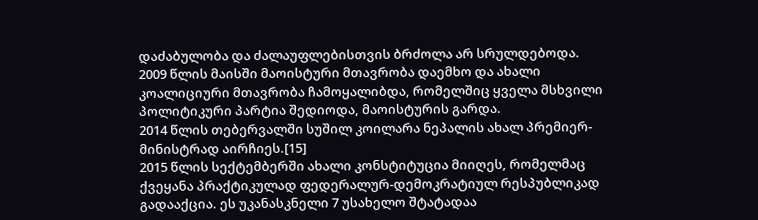დაძაბულობა და ძალაუფლებისთვის ბრძოლა არ სრულდებოდა.
2009 წლის მაისში მაოისტური მთავრობა დაემხო და ახალი კოალიციური მთავრობა ჩამოყალიბდა, რომელშიც ყველა მსხვილი პოლიტიკური პარტია შედიოდა, მაოისტურის გარდა.
2014 წლის თებერვალში სუშილ კოილარა ნეპალის ახალ პრემიერ-მინისტრად აირჩიეს.[15]
2015 წლის სექტემბერში ახალი კონსტიტუცია მიიღეს, რომელმაც ქვეყანა პრაქტიკულად ფედერალურ-დემოკრატიულ რესპუბლიკად გადააქცია. ეს უკანასკნელი 7 უსახელო შტატადაა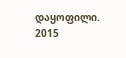დაყოფილი.
2015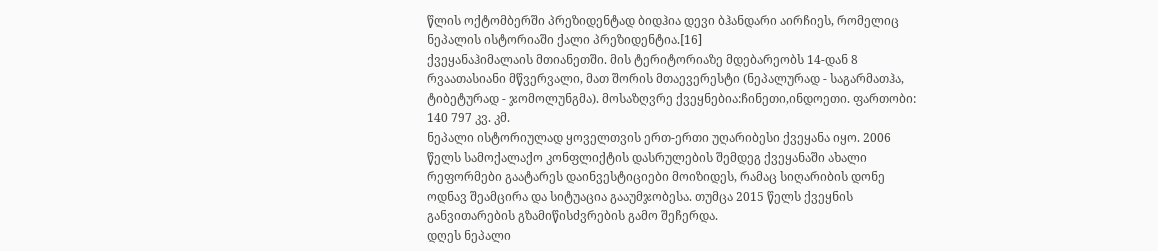წლის ოქტომბერში პრეზიდენტად ბიდჰია დევი ბჰანდარი აირჩიეს, რომელიც ნეპალის ისტორიაში ქალი პრეზიდენტია.[16]
ქვეყანაჰიმალაის მთიანეთში. მის ტერიტორიაზე მდებარეობს 14-დან 8 რვაათასიანი მწვერვალი, მათ შორის მთაევერესტი (ნეპალურად - საგარმათჰა, ტიბეტურად - ჯომოლუნგმა). მოსაზღვრე ქვეყნებია:ჩინეთი,ინდოეთი. ფართობი: 140 797 კვ. კმ.
ნეპალი ისტორიულად ყოველთვის ერთ-ერთი უღარიბესი ქვეყანა იყო. 2006 წელს სამოქალაქო კონფლიქტის დასრულების შემდეგ ქვეყანაში ახალი რეფორმები გაატარეს დაინვესტიციები მოიზიდეს, რამაც სიღარიბის დონე ოდნავ შეამცირა და სიტუაცია გააუმჯობესა. თუმცა 2015 წელს ქვეყნის განვითარების გზამიწისძვრების გამო შეჩერდა.
დღეს ნეპალი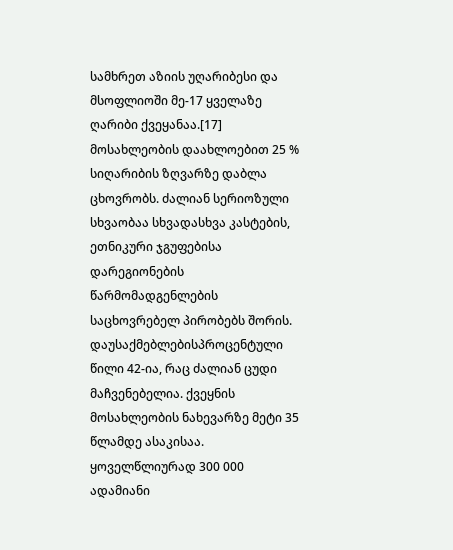სამხრეთ აზიის უღარიბესი და მსოფლიოში მე-17 ყველაზე ღარიბი ქვეყანაა.[17] მოსახლეობის დაახლოებით 25 % სიღარიბის ზღვარზე დაბლა ცხოვრობს. ძალიან სერიოზული სხვაობაა სხვადასხვა კასტების, ეთნიკური ჯგუფებისა დარეგიონების წარმომადგენლების საცხოვრებელ პირობებს შორის. დაუსაქმებლებისპროცენტული წილი 42-ია, რაც ძალიან ცუდი მაჩვენებელია. ქვეყნის მოსახლეობის ნახევარზე მეტი 35 წლამდე ასაკისაა. ყოველწლიურად 300 000 ადამიანი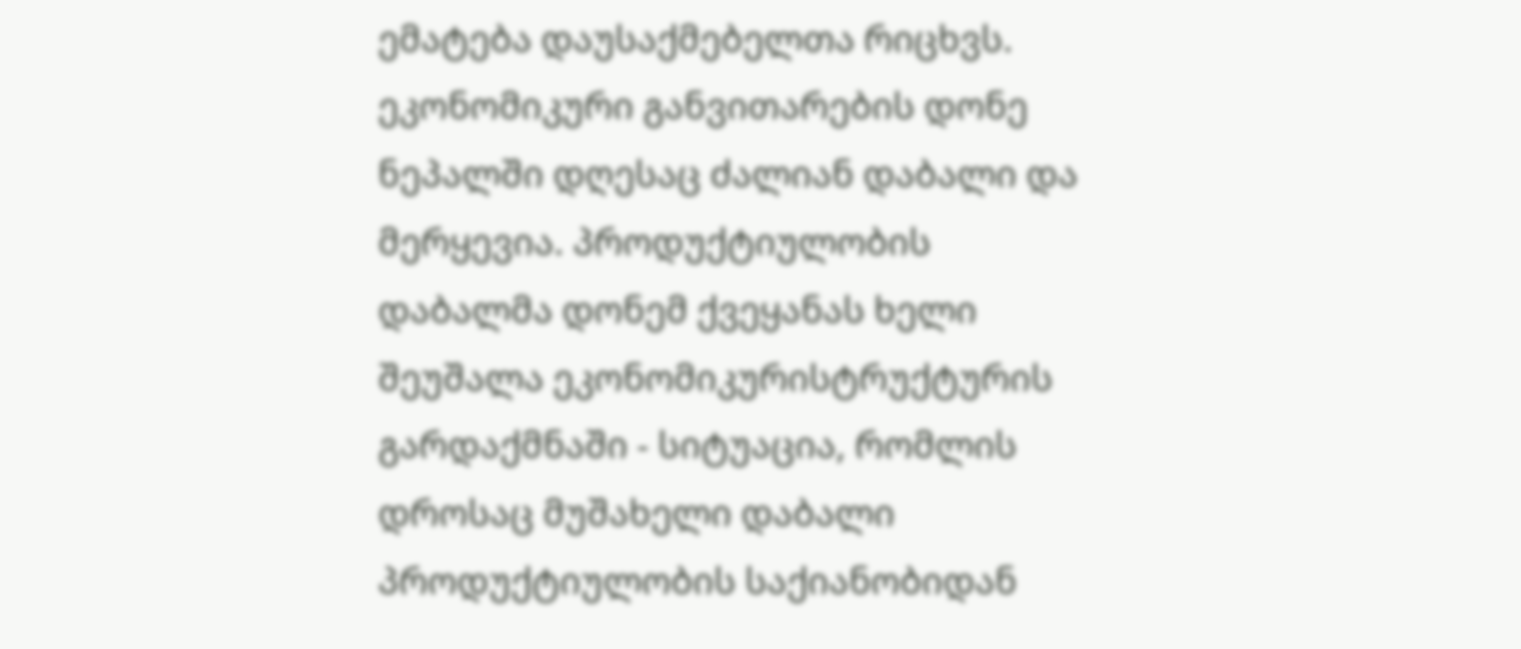ემატება დაუსაქმებელთა რიცხვს.
ეკონომიკური განვითარების დონე ნეპალში დღესაც ძალიან დაბალი და მერყევია. პროდუქტიულობის დაბალმა დონემ ქვეყანას ხელი შეუშალა ეკონომიკურისტრუქტურის გარდაქმნაში - სიტუაცია, რომლის დროსაც მუშახელი დაბალი პროდუქტიულობის საქიანობიდან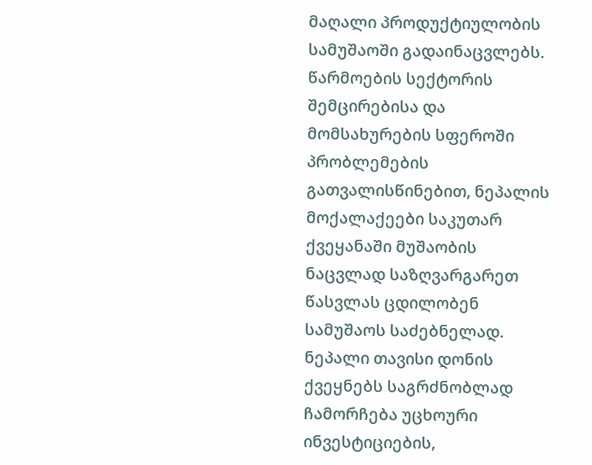მაღალი პროდუქტიულობის სამუშაოში გადაინაცვლებს. წარმოების სექტორის შემცირებისა და მომსახურების სფეროში პრობლემების გათვალისწინებით, ნეპალის მოქალაქეები საკუთარ ქვეყანაში მუშაობის ნაცვლად საზღვარგარეთ წასვლას ცდილობენ სამუშაოს საძებნელად. ნეპალი თავისი დონის ქვეყნებს საგრძნობლად ჩამორჩება უცხოური ინვესტიციების,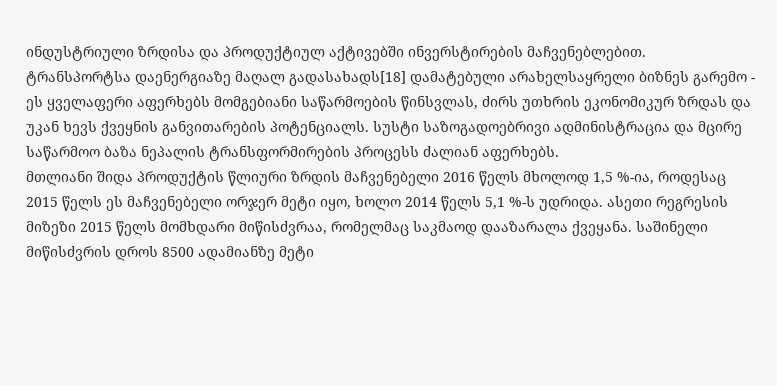ინდუსტრიული ზრდისა და პროდუქტიულ აქტივებში ინვერსტირების მაჩვენებლებით.
ტრანსპორტსა დაენერგიაზე მაღალ გადასახადს[18] დამატებული არახელსაყრელი ბიზნეს გარემო - ეს ყველაფერი აფერხებს მომგებიანი საწარმოების წინსვლას, ძირს უთხრის ეკონომიკურ ზრდას და უკან ხევს ქვეყნის განვითარების პოტენციალს. სუსტი საზოგადოებრივი ადმინისტრაცია და მცირე საწარმოო ბაზა ნეპალის ტრანსფორმირების პროცესს ძალიან აფერხებს.
მთლიანი შიდა პროდუქტის წლიური ზრდის მაჩვენებელი 2016 წელს მხოლოდ 1,5 %-ია, როდესაც 2015 წელს ეს მაჩვენებელი ორჯერ მეტი იყო, ხოლო 2014 წელს 5,1 %-ს უდრიდა. ასეთი რეგრესის მიზეზი 2015 წელს მომხდარი მიწისძვრაა, რომელმაც საკმაოდ დააზარალა ქვეყანა. საშინელი მიწისძვრის დროს 8500 ადამიანზე მეტი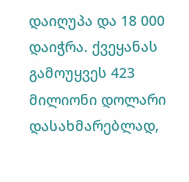დაიღუპა და 18 000 დაიჭრა. ქვეყანას გამოუყვეს 423 მილიონი დოლარი დასახმარებლად,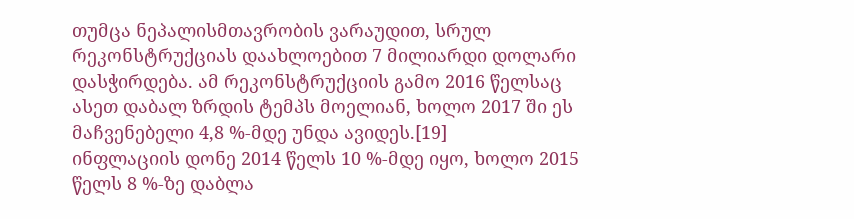თუმცა ნეპალისმთავრობის ვარაუდით, სრულ რეკონსტრუქციას დაახლოებით 7 მილიარდი დოლარი დასჭირდება. ამ რეკონსტრუქციის გამო 2016 წელსაც ასეთ დაბალ ზრდის ტემპს მოელიან, ხოლო 2017 ში ეს მაჩვენებელი 4,8 %-მდე უნდა ავიდეს.[19]
ინფლაციის დონე 2014 წელს 10 %-მდე იყო, ხოლო 2015 წელს 8 %-ზე დაბლა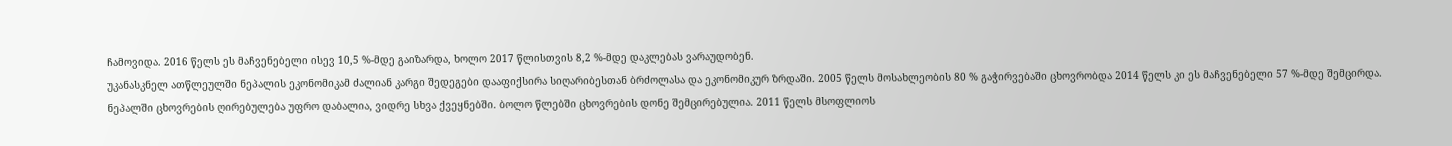ჩამოვიდა. 2016 წელს ეს მაჩვენებელი ისევ 10,5 %-მდე გაიზარდა, ხოლო 2017 წლისთვის 8,2 %-მდე დაკლებას ვარაუდობენ.
უკანასკნელ ათწლეულში ნეპალის ეკონომიკამ ძალიან კარგი შედეგები დააფიქსირა სიღარიბესთან ბრძოლასა და ეკონომიკურ ზრდაში. 2005 წელს მოსახლეობის 80 % გაჭირვებაში ცხოვრობდა 2014 წელს კი ეს მაჩვენებელი 57 %-მდე შემცირდა.
ნეპალში ცხოვრების ღირებულება უფრო დაბალია, ვიდრე სხვა ქვეყნებში. ბოლო წლებში ცხოვრების დონე შემცირებულია. 2011 წელს მსოფლიოს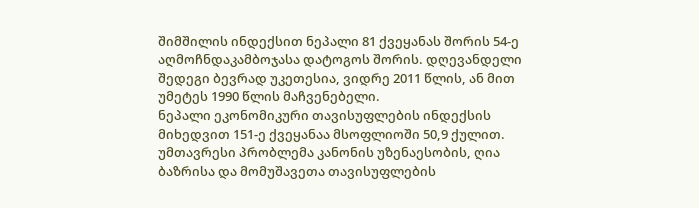შიმშილის ინდექსით ნეპალი 81 ქვეყანას შორის 54-ე აღმოჩნდაკამბოჯასა დატოგოს შორის. დღევანდელი შედეგი ბევრად უკეთესია, ვიდრე 2011 წლის, ან მით უმეტეს 1990 წლის მაჩვენებელი.
ნეპალი ეკონომიკური თავისუფლების ინდექსის მიხედვით 151-ე ქვეყანაა მსოფლიოში 50,9 ქულით. უმთავრესი პრობლემა კანონის უზენაესობის, ღია ბაზრისა და მომუშავეთა თავისუფლების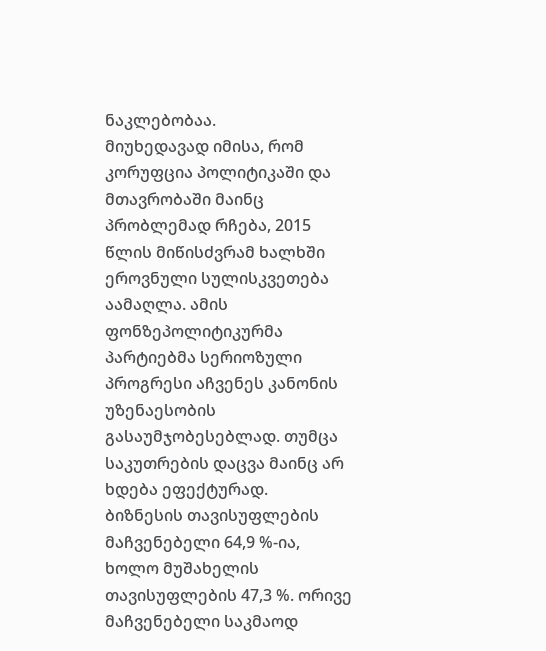ნაკლებობაა.
მიუხედავად იმისა, რომ კორუფცია პოლიტიკაში და მთავრობაში მაინც პრობლემად რჩება, 2015 წლის მიწისძვრამ ხალხში ეროვნული სულისკვეთება აამაღლა. ამის ფონზეპოლიტიკურმა პარტიებმა სერიოზული პროგრესი აჩვენეს კანონის უზენაესობის გასაუმჯობესებლად. თუმცა საკუთრების დაცვა მაინც არ ხდება ეფექტურად.
ბიზნესის თავისუფლების მაჩვენებელი 64,9 %-ია, ხოლო მუშახელის თავისუფლების 47,3 %. ორივე მაჩვენებელი საკმაოდ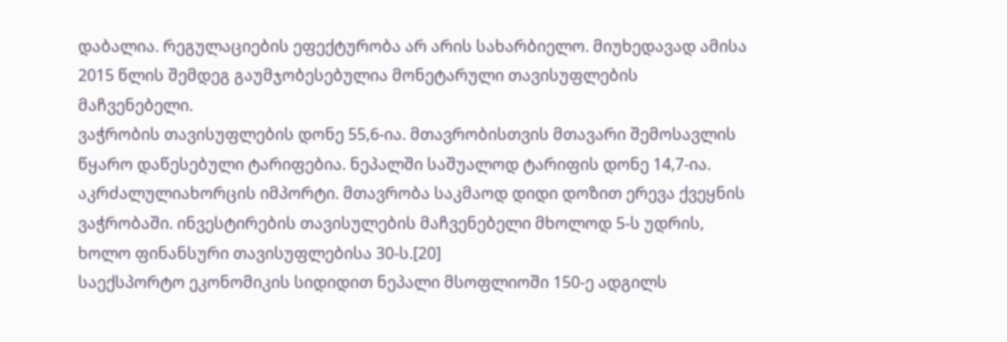დაბალია. რეგულაციების ეფექტურობა არ არის სახარბიელო. მიუხედავად ამისა 2015 წლის შემდეგ გაუმჯობესებულია მონეტარული თავისუფლების მაჩვენებელი.
ვაჭრობის თავისუფლების დონე 55,6-ია. მთავრობისთვის მთავარი შემოსავლის წყარო დაწესებული ტარიფებია. ნეპალში საშუალოდ ტარიფის დონე 14,7-ია. აკრძალულიახორცის იმპორტი. მთავრობა საკმაოდ დიდი დოზით ერევა ქვეყნის ვაჭრობაში. ინვესტირების თავისულების მაჩვენებელი მხოლოდ 5-ს უდრის, ხოლო ფინანსური თავისუფლებისა 30-ს.[20]
საექსპორტო ეკონომიკის სიდიდით ნეპალი მსოფლიოში 150-ე ადგილს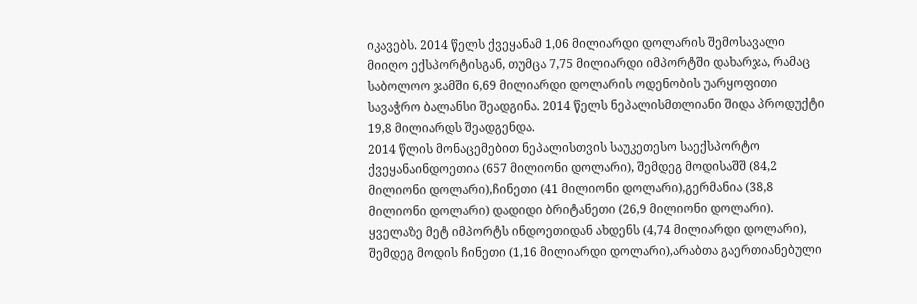იკავებს. 2014 წელს ქვეყანამ 1,06 მილიარდი დოლარის შემოსავალი მიიღო ექსპორტისგან, თუმცა 7,75 მილიარდი იმპორტში დახარჯა, რამაც საბოლოო ჯამში 6,69 მილიარდი დოლარის ოდენობის უარყოფითი სავაჭრო ბალანსი შეადგინა. 2014 წელს ნეპალისმთლიანი შიდა პროდუქტი 19,8 მილიარდს შეადგენდა.
2014 წლის მონაცემებით ნეპალისთვის საუკეთესო საექსპორტო ქვეყანაინდოეთია (657 მილიონი დოლარი), შემდეგ მოდისაშშ (84,2 მილიონი დოლარი),ჩინეთი (41 მილიონი დოლარი),გერმანია (38,8 მილიონი დოლარი) დადიდი ბრიტანეთი (26,9 მილიონი დოლარი). ყველაზე მეტ იმპორტს ინდოეთიდან ახდენს (4,74 მილიარდი დოლარი), შემდეგ მოდის ჩინეთი (1,16 მილიარდი დოლარი),არაბთა გაერთიანებული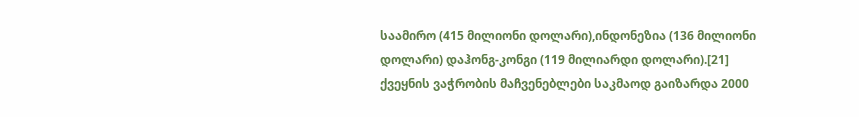საამირო (415 მილიონი დოლარი),ინდონეზია (136 მილიონი დოლარი) დაჰონგ-კონგი (119 მილიარდი დოლარი).[21]
ქვეყნის ვაჭრობის მაჩვენებლები საკმაოდ გაიზარდა 2000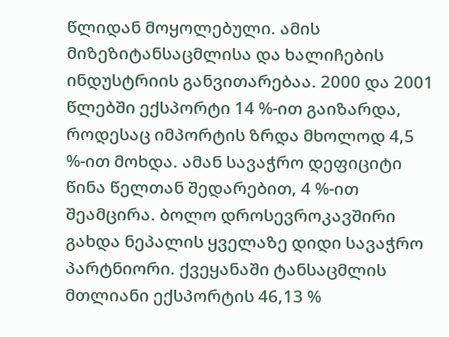წლიდან მოყოლებული. ამის მიზეზიტანსაცმლისა და ხალიჩების ინდუსტრიის განვითარებაა. 2000 და 2001 წლებში ექსპორტი 14 %-ით გაიზარდა, როდესაც იმპორტის ზრდა მხოლოდ 4,5 %-ით მოხდა. ამან სავაჭრო დეფიციტი წინა წელთან შედარებით, 4 %-ით შეამცირა. ბოლო დროსევროკავშირი გახდა ნეპალის ყველაზე დიდი სავაჭრო პარტნიორი. ქვეყანაში ტანსაცმლის მთლიანი ექსპორტის 46,13 %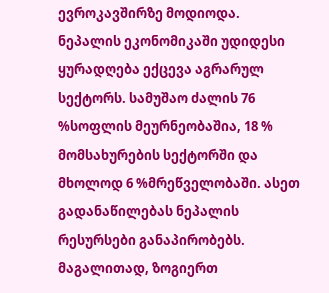ევროკავშირზე მოდიოდა.
ნეპალის ეკონომიკაში უდიდესი ყურადღება ექცევა აგრარულ სექტორს. სამუშაო ძალის 76 %სოფლის მეურნეობაშია, 18 % მომსახურების სექტორში და მხოლოდ 6 %მრეწველობაში. ასეთ გადანაწილებას ნეპალის რესურსები განაპირობებს. მაგალითად, ზოგიერთ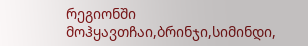რეგიონში მოჰყავთჩაი,ბრინჯი,სიმინდი,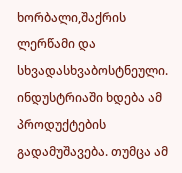ხორბალი,შაქრის ლერწამი და სხვადასხვაბოსტნეული. ინდუსტრიაში ხდება ამ პროდუქტების გადამუშავება. თუმცა ამ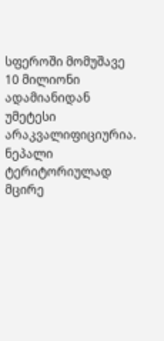სფეროში მომუშავე 10 მილიონი ადამიანიდან უმეტესი არაკვალიფიციურია.
ნეპალი ტერიტორიულად მცირე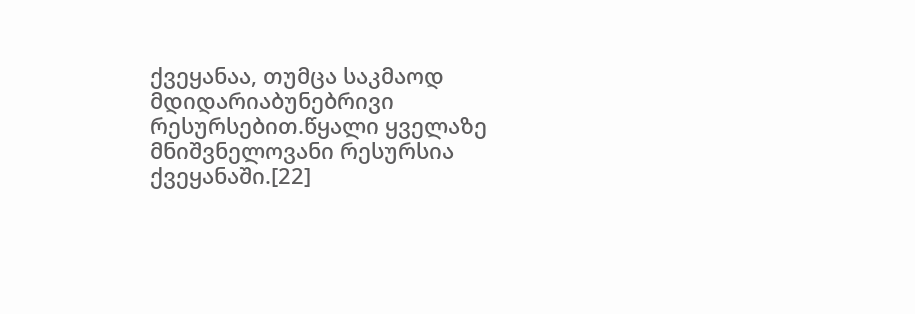ქვეყანაა, თუმცა საკმაოდ მდიდარიაბუნებრივი რესურსებით.წყალი ყველაზე მნიშვნელოვანი რესურსია ქვეყანაში.[22]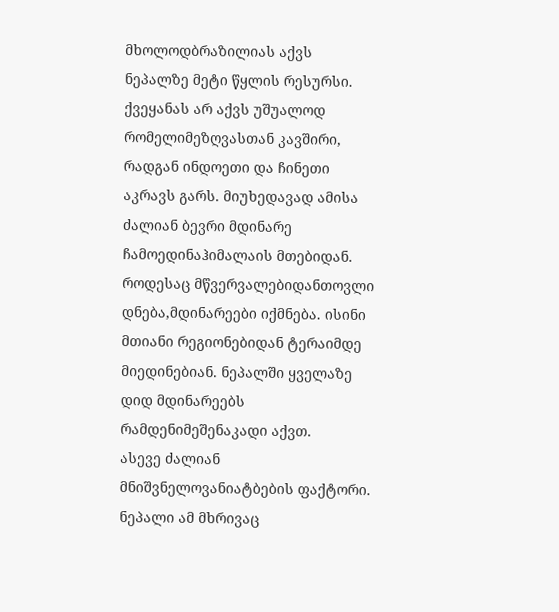მხოლოდბრაზილიას აქვს ნეპალზე მეტი წყლის რესურსი.
ქვეყანას არ აქვს უშუალოდ რომელიმეზღვასთან კავშირი, რადგან ინდოეთი და ჩინეთი აკრავს გარს. მიუხედავად ამისა ძალიან ბევრი მდინარე ჩამოედინაჰიმალაის მთებიდან. როდესაც მწვერვალებიდანთოვლი დნება,მდინარეები იქმნება. ისინი მთიანი რეგიონებიდან ტერაიმდე მიედინებიან. ნეპალში ყველაზე დიდ მდინარეებს რამდენიმეშენაკადი აქვთ.
ასევე ძალიან მნიშვნელოვანიატბების ფაქტორი. ნეპალი ამ მხრივაც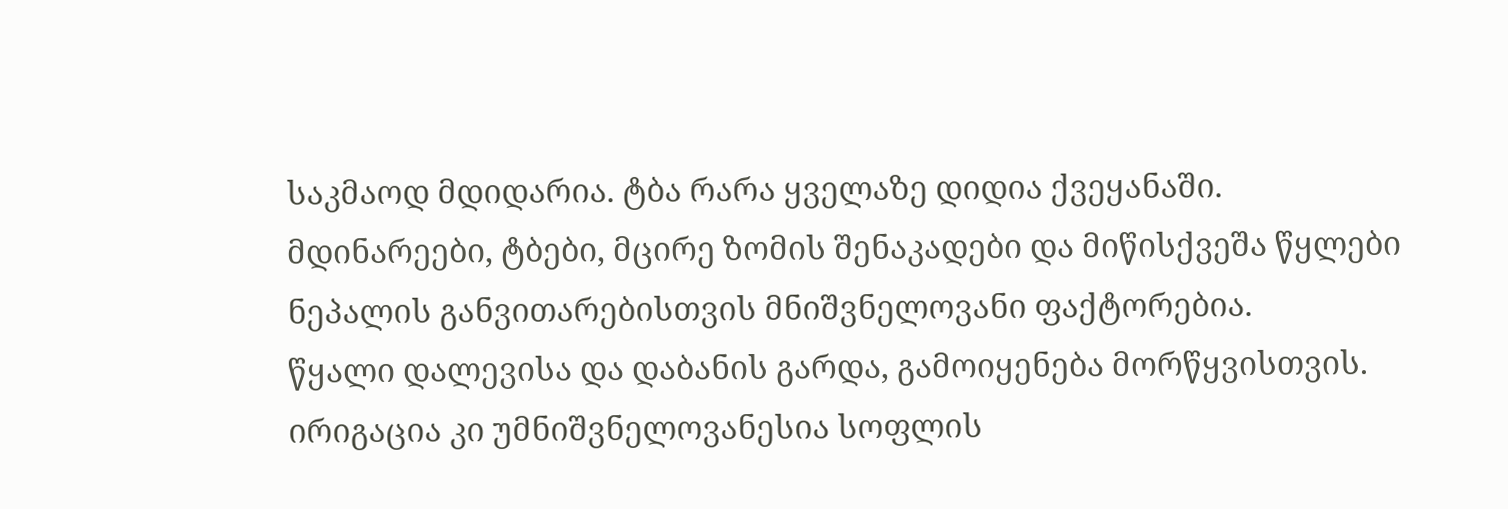საკმაოდ მდიდარია. ტბა რარა ყველაზე დიდია ქვეყანაში. მდინარეები, ტბები, მცირე ზომის შენაკადები და მიწისქვეშა წყლები ნეპალის განვითარებისთვის მნიშვნელოვანი ფაქტორებია.
წყალი დალევისა და დაბანის გარდა, გამოიყენება მორწყვისთვის. ირიგაცია კი უმნიშვნელოვანესია სოფლის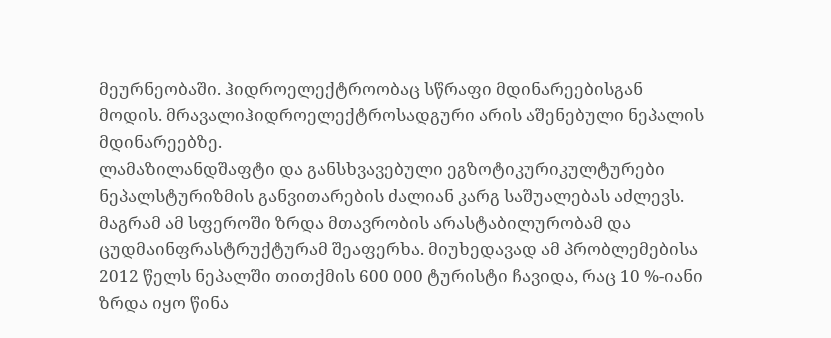მეურნეობაში. ჰიდროელექტროობაც სწრაფი მდინარეებისგან მოდის. მრავალიჰიდროელექტროსადგური არის აშენებული ნეპალის მდინარეებზე.
ლამაზილანდშაფტი და განსხვავებული ეგზოტიკურიკულტურები ნეპალსტურიზმის განვითარების ძალიან კარგ საშუალებას აძლევს. მაგრამ ამ სფეროში ზრდა მთავრობის არასტაბილურობამ და ცუდმაინფრასტრუქტურამ შეაფერხა. მიუხედავად ამ პრობლემებისა 2012 წელს ნეპალში თითქმის 600 000 ტურისტი ჩავიდა, რაც 10 %-იანი ზრდა იყო წინა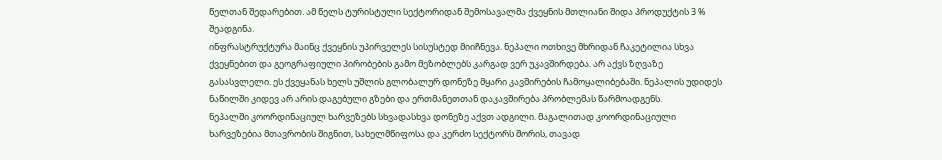წელთან შედარებით. ამ წელს ტურისტული სექტორიდან შემოსავალმა ქვეყნის მთლიანი შიდა პროდუქტის 3 % შეადგინა.
ინფრასტრუქტურა მაინც ქვეყნის უპირველეს სისუსტედ მიიჩნევა. ნეპალი ოთხივე მხრიდან ჩაკეტილია სხვა ქვეყნებით და გეოგრაფიული პირობების გამო მეზობლებს კარგად ვერ უკავშირდება. არ აქვს ზღვაზე გასასვლელი. ეს ქვეყანას ხელს უშლის გლობალურ დონეზე მყარი კავშირების ჩამოყალიბებაში. ნეპალის უდიდეს ნაწილში კიდევ არ არის დაგებული გზები და ერთმანეთთან დაკავშირება პრობლემას წარმოადგენს.
ნეპალში კოორდინაციულ ხარვეზებს სხვადასხვა დონეზე აქვთ ადგილი. მაგალითად კოორდინაციული ხარვეზებია მთავრობის შიგნით, სახელმწიფოსა და კერძო სექტორს შორის, თავად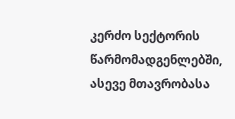კერძო სექტორის წარმომადგენლებში, ასევე მთავრობასა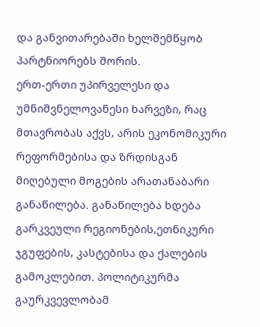და განვითარებაში ხელშემწყობ პარტნიორებს შორის.
ერთ-ერთი უპირველესი და უმნიშვნელოვანესი ხარვეზი, რაც მთავრობას აქვს, არის ეკონომიკური რეფორმებისა და ზრდისგან მიღებული მოგების არათანაბარი განაწილება. განაწილება ხდება გარკვეული რეგიონების,ეთნიკური ჯგუფების, კასტებისა და ქალების გამოკლებით. პოლიტიკურმა გაურკვევლობამ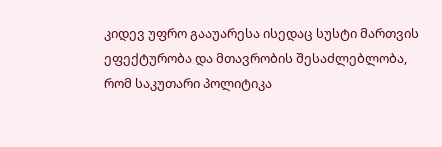კიდევ უფრო გააუარესა ისედაც სუსტი მართვის ეფექტურობა და მთავრობის შესაძლებლობა, რომ საკუთარი პოლიტიკა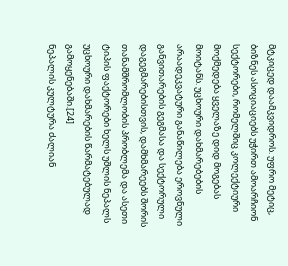მტკიცედ დაამკვიდროს. უფრო მეტიც, ბიზნეს ასოციაციებს უჭირთ ამოარჩიონ სექტორები, რომელშიც კოლექტიური მოქმედება ყველაზე დიდ მოგებას მოიტანს. უცხოური დახმარებების არაადეკვატური განაწილება ეროვნული განვითარების გეგმასა და სექტორული დაგეგმარებისთვის, დამხმარეებს შორის თანამშრომლობის პრობლემა და ასეთი ტიპის ფაქტორები ხელს უშლის ნეპალს უცხოური დახმარების წარმატებულად გამოყენებაში.[24]
ნეპალის კულტურა ძალიან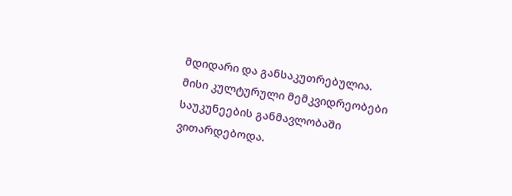მდიდარი და განსაკუთრებულია. მისი კულტურული მემკვიდრეობები საუკუნეების განმავლობაში ვითარდებოდა.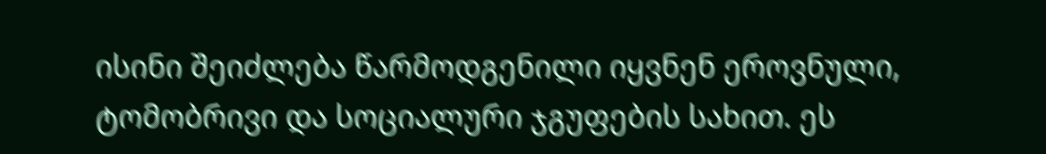ისინი შეიძლება წარმოდგენილი იყვნენ ეროვნული, ტომობრივი და სოციალური ჯგუფების სახით. ეს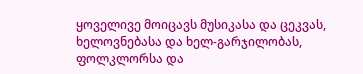ყოველივე მოიცავს მუსიკასა და ცეკვას, ხელოვნებასა და ხელ-გარჯილობას, ფოლკლორსა და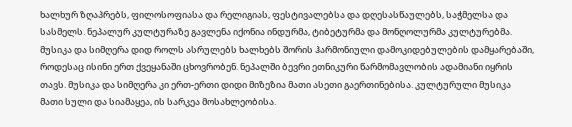ხალხურ ზღაპრებს, ფილოსოფიასა და რელიგიას, ფესტივალებსა და დღესასწაულებს, საჭმელსა და სასმელს. ნეპალურ კულტურაზე გავლენა იქონია ინდურმა, ტიბეტურმა და მონღოლურმა კულტურებმა.
მუსიკა და სიმღერა დიდ როლს ასრულებს ხალხებს შორის ჰარმონიული დამოკიდებულების დამყარებაში, როდესაც ისინი ერთ ქვეყანაში ცხოვრობენ. ნეპალში ბევრი ეთნიკური წარმომავლობის ადამიანი იყრის თავს. მუსიკა და სიმღერა კი ერთ-ერთი დიდი მიზეზია მათი ასეთი გაერთინებისა. კულტურული მუსიკა მათი სული და სიამაყეა, ის სარკეა მოსახლეობისა.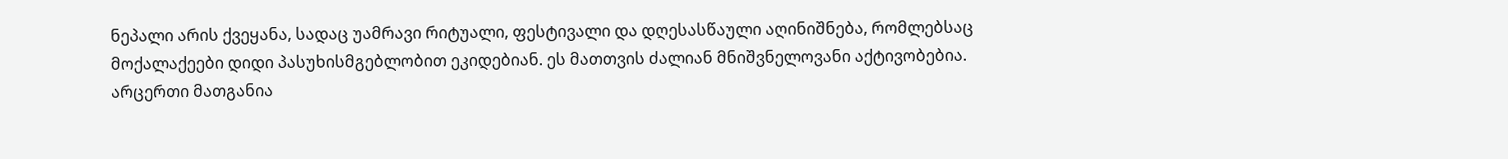ნეპალი არის ქვეყანა, სადაც უამრავი რიტუალი, ფესტივალი და დღესასწაული აღინიშნება, რომლებსაც მოქალაქეები დიდი პასუხისმგებლობით ეკიდებიან. ეს მათთვის ძალიან მნიშვნელოვანი აქტივობებია. არცერთი მათგანია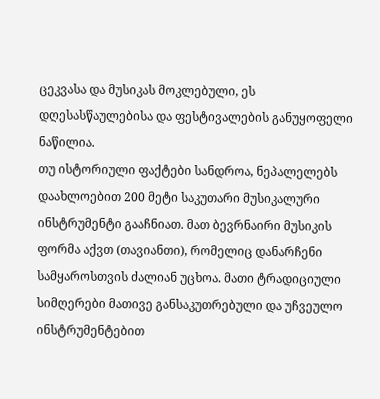ცეკვასა და მუსიკას მოკლებული, ეს დღესასწაულებისა და ფესტივალების განუყოფელი ნაწილია.
თუ ისტორიული ფაქტები სანდროა, ნეპალელებს დაახლოებით 200 მეტი საკუთარი მუსიკალური ინსტრუმენტი გააჩნიათ. მათ ბევრნაირი მუსიკის ფორმა აქვთ (თავიანთი), რომელიც დანარჩენი სამყაროსთვის ძალიან უცხოა. მათი ტრადიციული სიმღერები მათივე განსაკუთრებული და უჩვეულო ინსტრუმენტებით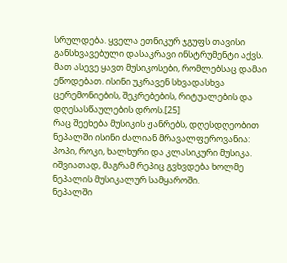სრულდება. ყველა ეთნიკურ ჯგუფს თავისი განსხვავებული დასაკრავი ინსტრუმენტი აქვს. მათ ასევე ყავთ მუსიკოსები, რომლებსაც დამაი ეწოდებათ. ისინი უკრავენ სხვადასხვა ცერემონიების, შეკრებების, რიტუალების და დღესასწაულების დროს.[25]
რაც შეეხება მუსიკის ჟანრებს, დღესდღეობით ნეპალში ისინი ძალიან მრავალფეროვანია: პოპი, როკი, ხალხური და კლასიკური მუსიკა. იშვიათად, მაგრამ რეპიც გვხვდება ხოლმე ნეპალის მუსიკალურ სამყაროში.
ნეპალში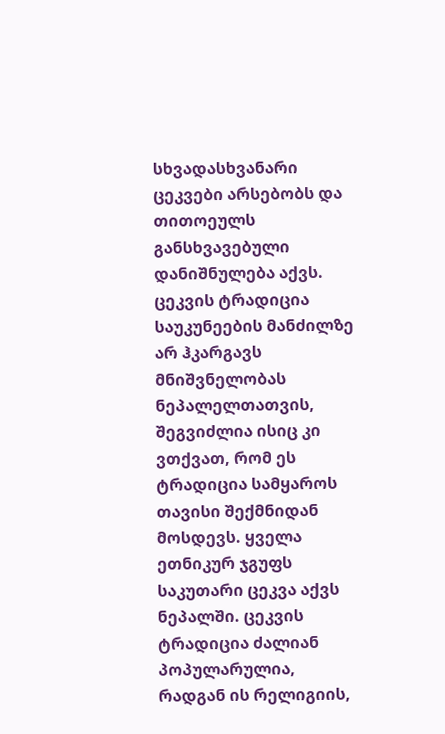სხვადასხვანარი ცეკვები არსებობს და თითოეულს განსხვავებული დანიშნულება აქვს. ცეკვის ტრადიცია საუკუნეების მანძილზე არ ჰკარგავს მნიშვნელობას ნეპალელთათვის, შეგვიძლია ისიც კი ვთქვათ, რომ ეს ტრადიცია სამყაროს თავისი შექმნიდან მოსდევს. ყველა ეთნიკურ ჯგუფს საკუთარი ცეკვა აქვს ნეპალში. ცეკვის ტრადიცია ძალიან პოპულარულია, რადგან ის რელიგიის,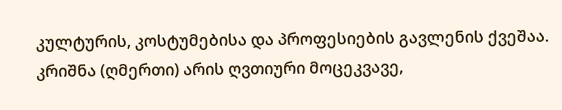კულტურის, კოსტუმებისა და პროფესიების გავლენის ქვეშაა.
კრიშნა (ღმერთი) არის ღვთიური მოცეკვავე,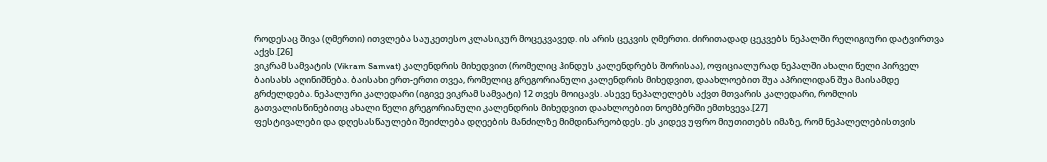როდესაც შივა (ღმერთი) ითვლება საუკეთესო კლასიკურ მოცეკვავედ. ის არის ცეკვის ღმერთი. ძირითადად ცეკვებს ნეპალში რელიგიური დატვირთვა აქვს.[26]
ვიკრამ სამვატის (Vikram Samvat) კალენდრის მიხედვით (რომელიც ჰინდუს კალენდრებს შორისაა), ოფიციალურად ნეპალში ახალი წელი პირველ ბაისახს აღინიშნება. ბაისახი ერთ-ერთი თვეა, რომელიც გრეგორიანული კალენდრის მიხედვით, დაახლოებით შუა აპრილიდან შუა მაისამდე გრძელდება. ნეპალური კალედარი (იგივე ვიკრამ სამვატი) 12 თვეს მოიცავს. ასევე ნეპალელებს აქვთ მთვარის კალედარი, რომლის გათვალისწინებითც ახალი წელი გრეგორიანული კალენდრის მიხედვით დაახლოებით ნოემბერში ემთხვევა.[27]
ფესტივალები და დღესასწაულები შეიძლება დღეების მანძილზე მიმდინარეობდეს. ეს კიდევ უფრო მიუთითებს იმაზე, რომ ნეპალელებისთვის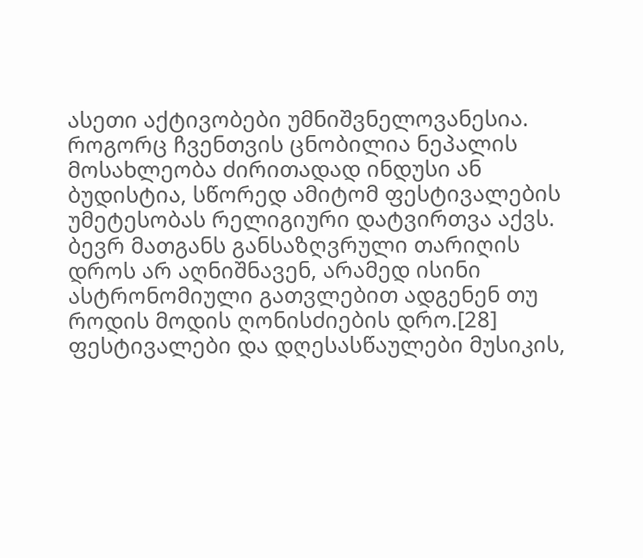ასეთი აქტივობები უმნიშვნელოვანესია. როგორც ჩვენთვის ცნობილია ნეპალის მოსახლეობა ძირითადად ინდუსი ან ბუდისტია, სწორედ ამიტომ ფესტივალების უმეტესობას რელიგიური დატვირთვა აქვს. ბევრ მათგანს განსაზღვრული თარიღის დროს არ აღნიშნავენ, არამედ ისინი ასტრონომიული გათვლებით ადგენენ თუ როდის მოდის ღონისძიების დრო.[28] ფესტივალები და დღესასწაულები მუსიკის,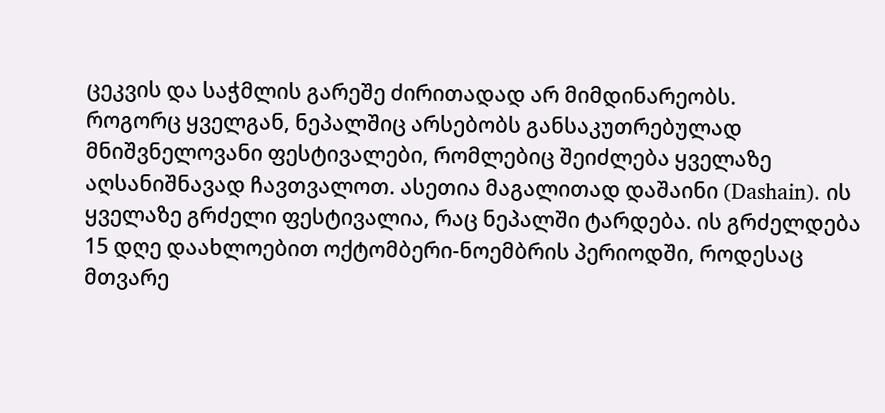ცეკვის და საჭმლის გარეშე ძირითადად არ მიმდინარეობს.
როგორც ყველგან, ნეპალშიც არსებობს განსაკუთრებულად მნიშვნელოვანი ფესტივალები, რომლებიც შეიძლება ყველაზე აღსანიშნავად ჩავთვალოთ. ასეთია მაგალითად დაშაინი (Dashain). ის ყველაზე გრძელი ფესტივალია, რაც ნეპალში ტარდება. ის გრძელდება 15 დღე დაახლოებით ოქტომბერი-ნოემბრის პერიოდში, როდესაც მთვარე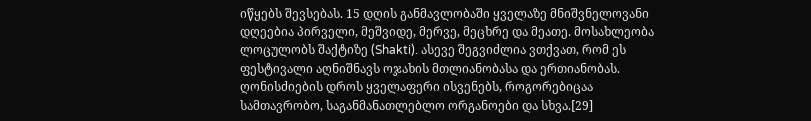იწყებს შევსებას. 15 დღის განმავლობაში ყველაზე მნიშვნელოვანი დღეებია პირველი, მეშვიდე, მერვე, მეცხრე და მეათე. მოსახლეობა ლოცულობს შაქტიზე (Shakti). ასევე შეგვიძლია ვთქვათ, რომ ეს ფესტივალი აღნიშნავს ოჯახის მთლიანობასა და ერთიანობას. ღონისძიების დროს ყველაფერი ისვენებს, როგორებიცაა სამთავრობო, საგანმანათლებლო ორგანოები და სხვა.[29]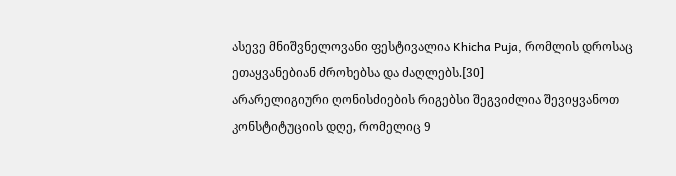ასევე მნიშვნელოვანი ფესტივალია Khicha Puja, რომლის დროსაც ეთაყვანებიან ძროხებსა და ძაღლებს.[30]
არარელიგიური ღონისძიების რიგებსი შეგვიძლია შევიყვანოთ კონსტიტუციის დღე, რომელიც 9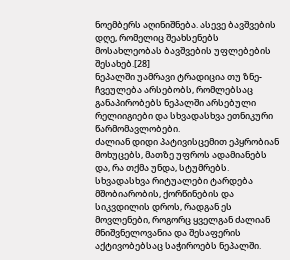ნოემბერს აღინიშნება. ასევე ბავშვების დღე, რომელიც შეახსენებს მოსახლეობას ბავშვების უფლებების შესახებ.[28]
ნეპალში უამრავი ტრადიცია თუ ზნე-ჩვეულება არსებობს, რომლებსაც განაპირობებს ნეპალში არსებული რელიიგიები და სხვადასხვა ეთნიკური წარმომავლობები.
ძალიან დიდი პატივისცემით ეპყრობიან მოხუცებს, მათზე უფროს ადამიანებს და, რა თქმა უნდა, სტუმრებს. სხვადასხვა რიტუალები ტარდება მშობიარობის, ქორწინების და სიკვდილის დროს, რადგან ეს მოვლენები, როგორც ყველგან ძალიან მნიშვნელოვანია და შესაფერის აქტივობებსაც საჭიროებს ნეპალში.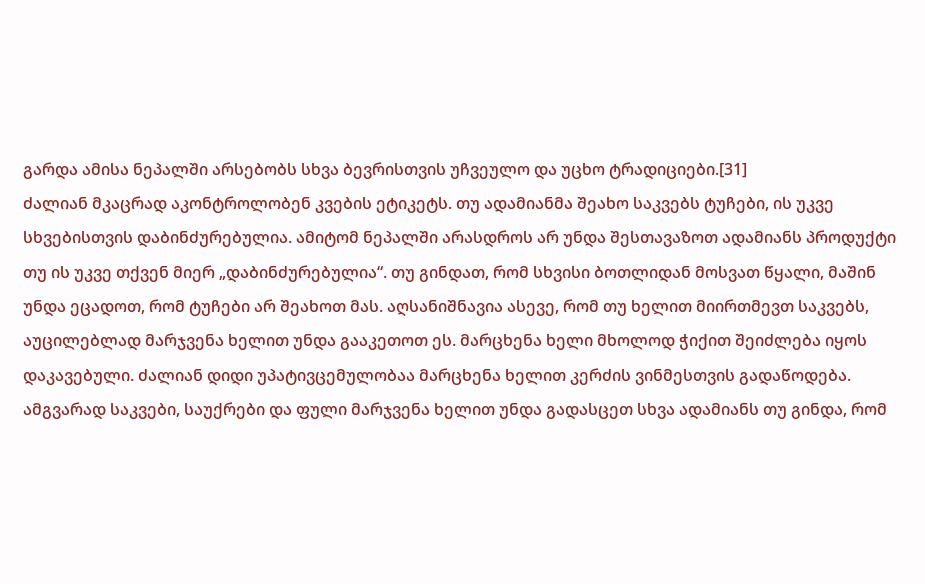გარდა ამისა ნეპალში არსებობს სხვა ბევრისთვის უჩვეულო და უცხო ტრადიციები.[31]
ძალიან მკაცრად აკონტროლობენ კვების ეტიკეტს. თუ ადამიანმა შეახო საკვებს ტუჩები, ის უკვე სხვებისთვის დაბინძურებულია. ამიტომ ნეპალში არასდროს არ უნდა შესთავაზოთ ადამიანს პროდუქტი თუ ის უკვე თქვენ მიერ „დაბინძურებულია“. თუ გინდათ, რომ სხვისი ბოთლიდან მოსვათ წყალი, მაშინ უნდა ეცადოთ, რომ ტუჩები არ შეახოთ მას. აღსანიშნავია ასევე, რომ თუ ხელით მიირთმევთ საკვებს, აუცილებლად მარჯვენა ხელით უნდა გააკეთოთ ეს. მარცხენა ხელი მხოლოდ ჭიქით შეიძლება იყოს დაკავებული. ძალიან დიდი უპატივცემულობაა მარცხენა ხელით კერძის ვინმესთვის გადაწოდება. ამგვარად საკვები, საუქრები და ფული მარჯვენა ხელით უნდა გადასცეთ სხვა ადამიანს თუ გინდა, რომ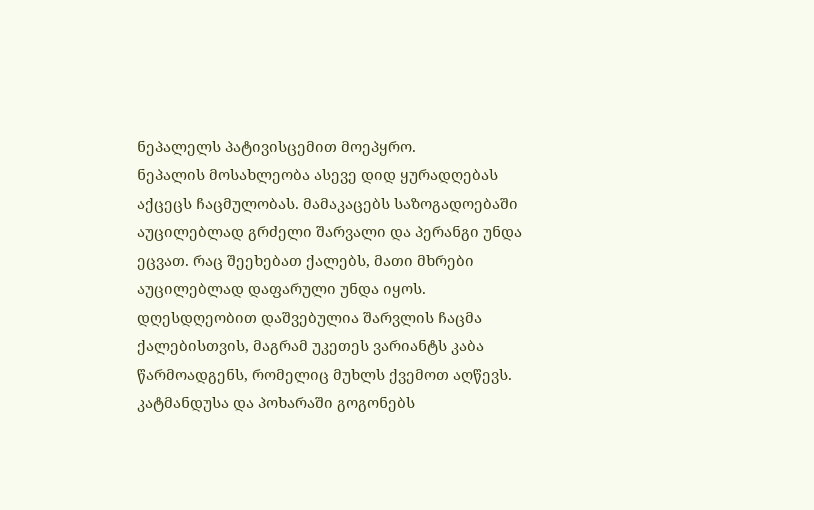ნეპალელს პატივისცემით მოეპყრო.
ნეპალის მოსახლეობა ასევე დიდ ყურადღებას აქცეცს ჩაცმულობას. მამაკაცებს საზოგადოებაში აუცილებლად გრძელი შარვალი და პერანგი უნდა ეცვათ. რაც შეეხებათ ქალებს, მათი მხრები აუცილებლად დაფარული უნდა იყოს. დღესდღეობით დაშვებულია შარვლის ჩაცმა ქალებისთვის, მაგრამ უკეთეს ვარიანტს კაბა წარმოადგენს, რომელიც მუხლს ქვემოთ აღწევს. კატმანდუსა და პოხარაში გოგონებს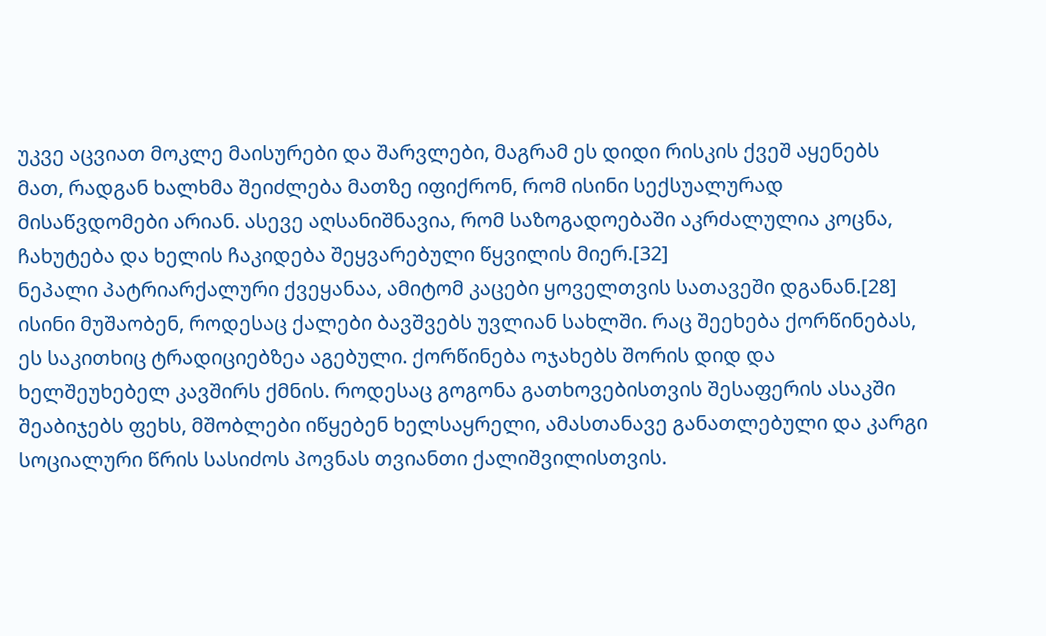უკვე აცვიათ მოკლე მაისურები და შარვლები, მაგრამ ეს დიდი რისკის ქვეშ აყენებს მათ, რადგან ხალხმა შეიძლება მათზე იფიქრონ, რომ ისინი სექსუალურად მისაწვდომები არიან. ასევე აღსანიშნავია, რომ საზოგადოებაში აკრძალულია კოცნა, ჩახუტება და ხელის ჩაკიდება შეყვარებული წყვილის მიერ.[32]
ნეპალი პატრიარქალური ქვეყანაა, ამიტომ კაცები ყოველთვის სათავეში დგანან.[28] ისინი მუშაობენ, როდესაც ქალები ბავშვებს უვლიან სახლში. რაც შეეხება ქორწინებას, ეს საკითხიც ტრადიციებზეა აგებული. ქორწინება ოჯახებს შორის დიდ და ხელშეუხებელ კავშირს ქმნის. როდესაც გოგონა გათხოვებისთვის შესაფერის ასაკში შეაბიჯებს ფეხს, მშობლები იწყებენ ხელსაყრელი, ამასთანავე განათლებული და კარგი სოციალური წრის სასიძოს პოვნას თვიანთი ქალიშვილისთვის.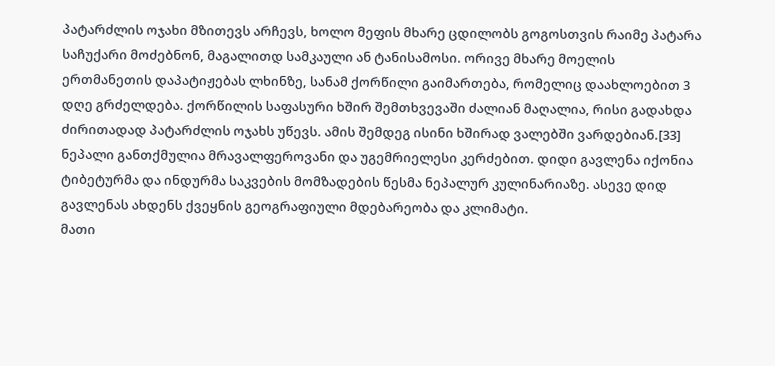პატარძლის ოჯახი მზითევს არჩევს, ხოლო მეფის მხარე ცდილობს გოგოსთვის რაიმე პატარა საჩუქარი მოძებნონ, მაგალითდ სამკაული ან ტანისამოსი. ორივე მხარე მოელის ერთმანეთის დაპატიჟებას ლხინზე, სანამ ქორწილი გაიმართება, რომელიც დაახლოებით 3 დღე გრძელდება. ქორწილის საფასური ხშირ შემთხვევაში ძალიან მაღალია, რისი გადახდა ძირითადად პატარძლის ოჯახს უწევს. ამის შემდეგ ისინი ხშირად ვალებში ვარდებიან.[33]
ნეპალი განთქმულია მრავალფეროვანი და უგემრიელესი კერძებით. დიდი გავლენა იქონია ტიბეტურმა და ინდურმა საკვების მომზადების წესმა ნეპალურ კულინარიაზე. ასევე დიდ გავლენას ახდენს ქვეყნის გეოგრაფიული მდებარეობა და კლიმატი.
მათი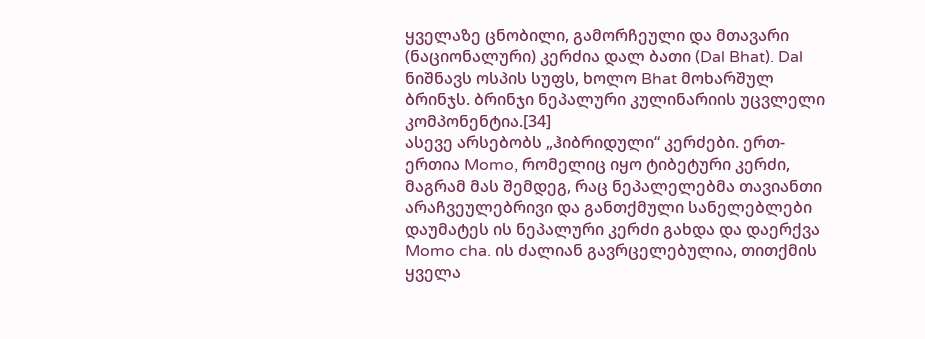ყველაზე ცნობილი, გამორჩეული და მთავარი (ნაციონალური) კერძია დალ ბათი (Dal Bhat). Dal ნიშნავს ოსპის სუფს, ხოლო Bhat მოხარშულ ბრინჯს. ბრინჯი ნეპალური კულინარიის უცვლელი კომპონენტია.[34]
ასევე არსებობს „ჰიბრიდული“ კერძები. ერთ-ერთია Momo, რომელიც იყო ტიბეტური კერძი, მაგრამ მას შემდეგ, რაც ნეპალელებმა თავიანთი არაჩვეულებრივი და განთქმული სანელებლები დაუმატეს ის ნეპალური კერძი გახდა და დაერქვა Momo cha. ის ძალიან გავრცელებულია, თითქმის ყველა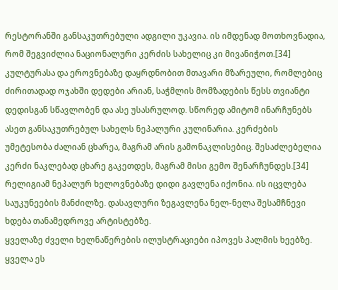რესტორანში განსაკუთრებული ადგილი უკავია. ის იმდენად მოთხოვნადია, რომ შეგვიძლია ნაციონალური კერძის სახელიც კი მივანიჭოთ.[34]
კულტურასა და ეროვნებაზე დაყრდნობით მთავარი მზარეული, რომლებიც ძირითადად ოჯახში დედები არიან, საჭმლის მომზადების წესს თვიანტი დედისგან სწავლობენ და ასე უსასრულოდ. სწორედ ამიტომ ინარჩუნებს ასეთ განსაკუთრებულ სახელს ნეპალური კულინარია. კერძების უმეტესობა ძალიან ცხარეა, მაგრამ არის გამონაკლისებიც. შესაძლებელია კერძი ნაკლებად ცხარე გაკეთდეს, მაგრამ მისი გემო შენარჩუნდეს.[34]
რელიგიამ ნეპალურ ხელოვნებაზე დიდი გავლენა იქონია. ის იცვლება საუკუნეების მანძილზე. დასავლური ზეგავლენა ნელ-ნელა შესამჩნევი ხდება თანამედროვე არტისტებზე.
ყველაზე ძველი ხელნაწერების ილუსტრაციები იპოვეს პალმის ხეებზე. ყველა ეს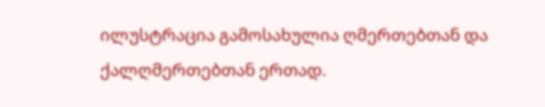ილუსტრაცია გამოსახულია ღმერთებთან და ქალღმერთებთან ერთად.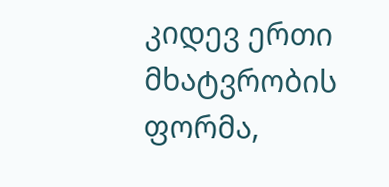კიდევ ერთი მხატვრობის ფორმა,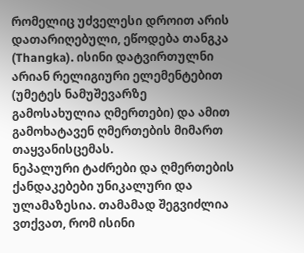რომელიც უძველესი დროით არის დათარიღებული, ეწოდება თანგკა (Thangka). ისინი დატვირთულნი არიან რელიგიური ელემენტებით (უმეტეს ნამუშევარზე გამოსახულია ღმერთები) და ამით გამოხატავენ ღმერთების მიმართ თაყვანისცემას.
ნეპალური ტაძრები და ღმერთების ქანდაკებები უნიკალური და ულამაზესია. თამამად შეგვიძლია ვთქვათ, რომ ისინი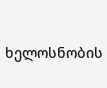ხელოსნობის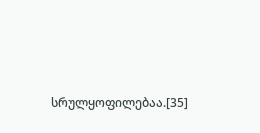სრულყოფილებაა.[35]